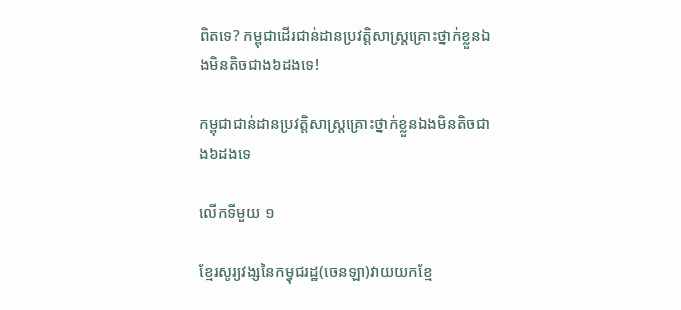ពិតទេ? កម្ពុជាដើរជាន់ដានប្រវត្តិសាស្ត្រគ្រោះថ្នាក់ខ្លួនឯងមិនតិចជាង៦ដងទេ!

កម្ពុជាជាន់ដានប្រវត្តិសាស្ត្រគ្រោះថ្នាក់ខ្លួនឯងមិនតិចជាង៦ដងទេ

លើកទីមួយ ១

ខ្មែរសូរ្យវង្សនៃកម្វុជរដ្ឋ(ចេនឡា)វាយយកខ្មែ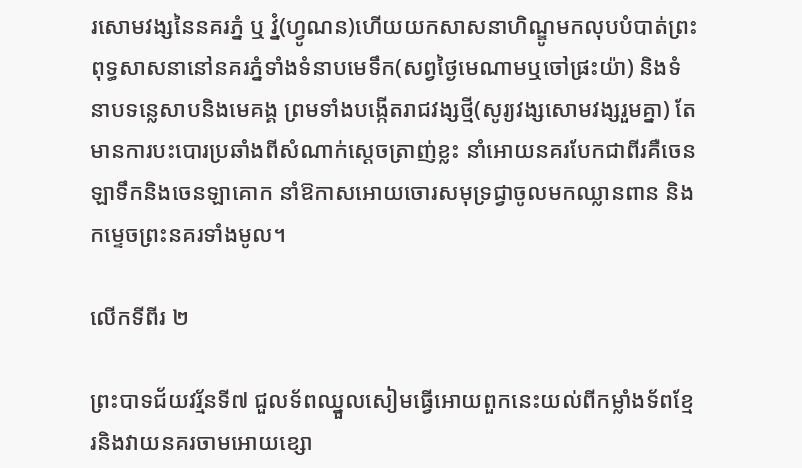រសោមវង្សនៃនគរភ្នំ ឬ វ្នំ(ហ្វូណន)ហើយយកសាសនាហិណ្ឌូមកលុបបំបាត់ព្រះពុទ្ធសាសនានៅនគរភ្នំទាំងទំនាបមេទឹក(សព្វថ្ងៃមេណាមឬចៅផ្រះយ៉ា) និងទំនាបទន្លេសាបនិងមេគង្គ ព្រមទាំងបង្កើតរាជវង្សថ្មី(សូរ្យវង្សសោមវង្សរួមគ្នា) តែមានការបះបោរប្រឆាំងពីសំណាក់ស្ដេចត្រាញ់ខ្លះ នាំអោយនគរបែកជាពីរគឺចេនឡាទឹកនិងចេនឡាគោក នាំឱកាសអោយចោរសមុទ្រជ្វាចូលមកឈ្លានពាន និងកម្ទេចព្រះនគរទាំងមូល។

លើកទីពីរ ២

ព្រះបាទជ័យវរ្ម័នទី៧ ជួលទ័ពឈ្នួលសៀមធ្វើអោយពួកនេះយល់ពីកម្លាំងទ័ពខ្មែរនិងវាយនគរចាមអោយខ្សោ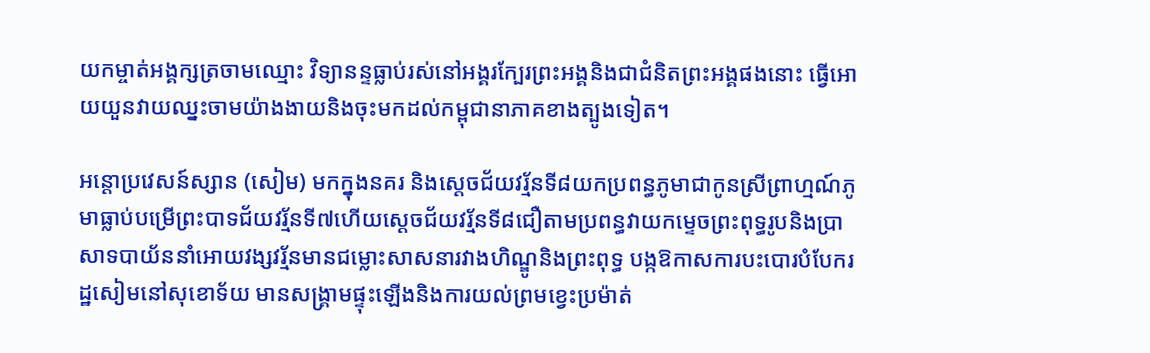យកម្ចាត់អង្គក្សត្រចាមឈ្មោះ វិទ្យានន្ទធ្លាប់រស់នៅអង្គរក្បែរព្រះអង្គនិងជាជំនិតព្រះអង្គផងនោះ ធ្វើអោយយួនវាយឈ្នះចាមយ៉ាងងាយនិងចុះមកដល់កម្ពុជានាភាគខាងត្បូងទៀត។

អន្តោប្រវេសន៍ស្សាន (សៀម) មកក្នុងនគរ និងស្ដេចជ័យវរ្ម័នទី៨យកប្រពន្ធភូមាជាកូនស្រីព្រាហ្មណ៍ភូមាធ្លាប់បម្រើព្រះបាទជ័យវរ្ម័នទី៧ហើយស្ដេចជ័យវរ្ម័នទី៨ជឿតាមប្រពន្ធវាយកម្ទេចព្រះពុទ្ធរូបនិងប្រាសាទបាយ័ននាំអោយវង្សវរ្ម័នមានជម្លោះសាសនារវាងហិណ្ឌូនិងព្រះពុទ្ធ បង្កឱកាសការបះបោរបំបែករដ្ឋសៀមនៅសុខោទ័យ មានសង្រ្គាមផ្ទុះឡើងនិងការយល់ព្រមខ្វេះប្រម៉ាត់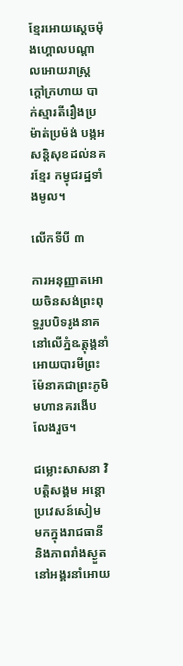ខ្មែរអោយស្ដេចម៉ុងហ្គោលបណ្ដាលអោយរាស្រ្តក្ដៅក្រហាយ បាក់ស្មារតីរឿងប្រម៉ាត់ប្រម៉ង់ បង្កអសន្តិសុខដល់នគរខ្មែរ កម្វុជរដ្ឋទាំងមូល។

លើកទីបី ៣

ការអនុញ្ញាតអោយចិនសង់ព្រះពុទ្ធរូបបិទរូងនាគនៅលើភ្នំឩត្ដុង្គនាំអោយបារមីព្រះម៉ែនាគជាព្រះភូមិមហានគរងើបលែងរួច។

ជម្លោះសាសនា វិបត្តិសង្គម អន្តោប្រវេសន៍សៀម មកក្នុងរាជធានី និងភាពរាំងស្ងួតនៅអង្គរនាំអោយ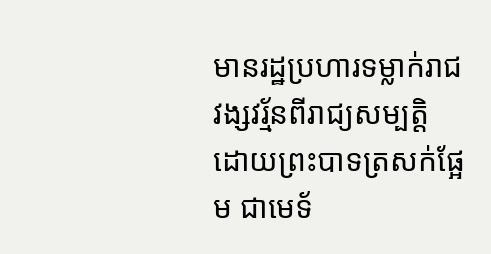មានរដ្ឋប្រហារទម្លាក់រាជវង្សវរ្ម័នពីរាជ្យសម្បត្តិ ដោយព្រះបាទត្រសក់ផ្អែម ជាមេទ័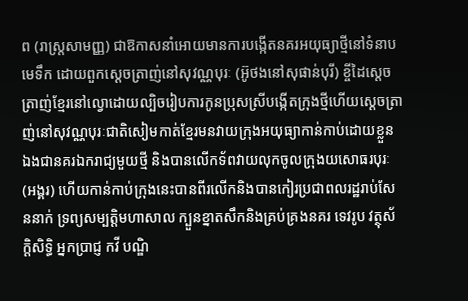ព (រាស្ត្រសាមញ្ញ) ជាឱកាសនាំអោយមានការបង្កើតនគរអយុធ្យាថ្មីនៅទំនាបមេទឹក ដោយពួកស្ដេចត្រាញ់នៅសុវណ្ណបុរៈ (អ៊ូថងនៅសុផាន់បុរី) ខ្ចីដៃស្ដេចត្រាញ់ខ្មែរនៅល្វោដោយល្បិចរៀបការកូនប្រុសស្រីបង្កើតក្រុងថ្មីហើយស្ដេចត្រាញ់នៅសុវណ្ណបុរៈជាតិសៀមកាត់ខ្មែរមនវាយក្រុងអយុធ្យាកាន់កាប់ដោយខ្លួនឯងជានគរឯករាជ្យមួយថ្មី និងបានលើកទ័ពវាយលុកចូលក្រុងយសោធរបុរៈ(អង្គរ) ហើយកាន់កាប់ក្រុងនេះបានពីរលើកនិងបានកៀរប្រជាពលរដ្ឋរាប់សែននាក់ ទ្រព្យសម្បត្តិមហាសាល ក្បួនខ្នាតសឹកនិងគ្រប់គ្រងនគរ ទេវរូប វត្ថុស័ក្ដិសិទ្ធិ អ្នកប្រាជ្ញ កវី បណ្ឌិ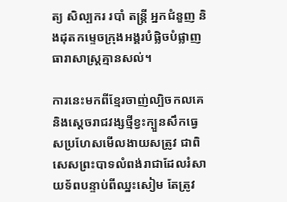ត្យ សិល្បករ របាំ តន្រ្តី អ្នកជំនួញ និងដុតកម្ទេចក្រុងអង្គរបំផ្លិចបំផ្លាញធារាសាស្ត្រគ្មានសល់។

ការនេះមកពីខ្មែរចាញ់ល្បិចកលគេនិងស្ដេចរាជវង្សថ្មីខ្វះក្បួនសឹកធ្វេសប្រហែសមើលងាយសត្រូវ ជាពិសេសព្រះបាទលំពង់រាជាដែលរំសាយទ័ពបន្ទាប់ពីឈ្នះសៀម តែត្រូវ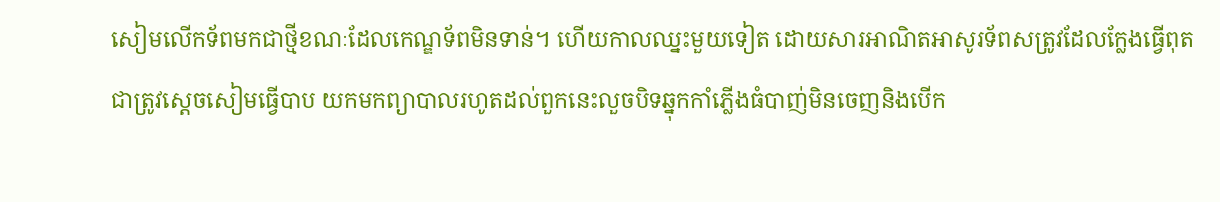សៀមលើកទ័ពមកជាថ្មីខណៈដែលកេណ្ឌទ័ពមិនទាន់។ ហើយកាលឈ្នះមួយទៀត ដោយសារអាណិតអាសូរទ័ពសត្រូវដែលក្លែងធ្វើពុតជាត្រូវស្ដេចសៀមធ្វើបាប យកមកព្យាបាលរហូតដល់ពួកនេះលួចបិទឆ្នុកកាំភ្លើងធំបាញ់មិនចេញនិងបើក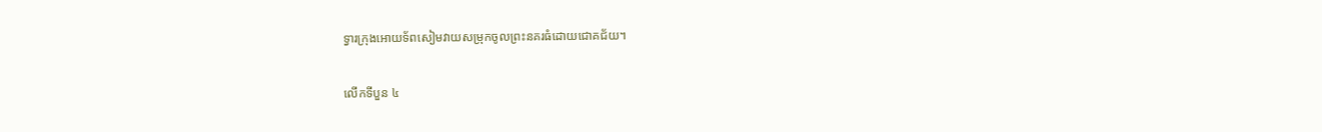ទ្វារក្រុងអោយទ័ពសៀមវាយសម្រុកចូលព្រះនគរធំដោយជោគជ័យ។

លើកទីបួន ៤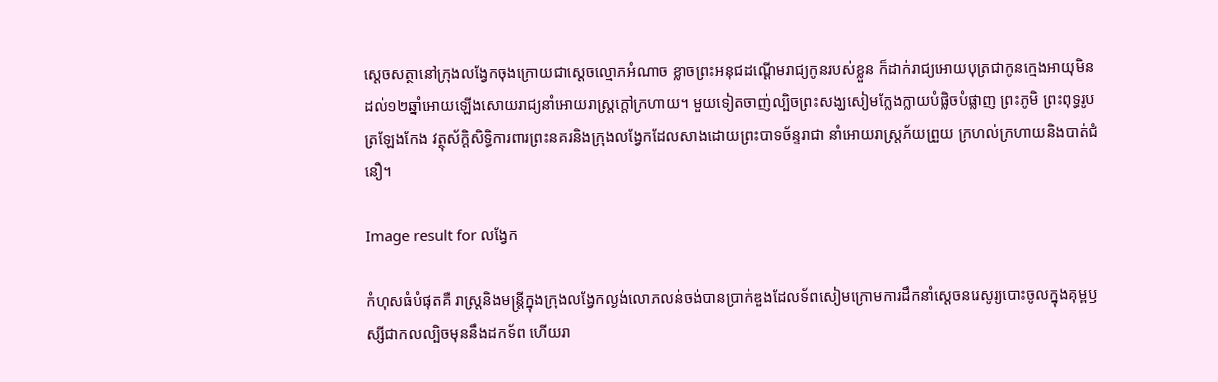ស្ដេចសត្ថានៅក្រុងលង្វែកចុងក្រោយជាស្ដេចល្មោភអំណាច ខ្លាចព្រះអនុជដណ្ដើមរាជ្យកូនរបស់ខ្លួន ក៏ដាក់រាជ្យអោយបុត្រជាកូនក្មេងអាយុមិនដល់១២ឆ្នាំអោយឡើងសោយរាជ្យនាំអោយរាស្ត្រក្ដៅក្រហាយ។ មួយទៀតចាញ់ល្បិចព្រះសង្ឃសៀមក្លែងក្លាយបំផ្លិចបំផ្លាញ ព្រះភូមិ ព្រះពុទ្ធរូបត្រឡែងកែង វត្ថុស័ក្ដិសិទ្ធិការពារព្រះនគរនិងក្រុងលង្វែកដែលសាងដោយព្រះបាទច័ន្ទរាជា នាំអោយរាស្ត្រភ័យព្រួយ ក្រហល់ក្រហាយនិងបាត់ជំនឿ។

Image result for លង្វែក

កំហុសធំបំផុតគឺ រាស្ត្រនិងមន្ត្រីក្នុងក្រុងលង្វែកល្ងង់លោភលន់ចង់បានប្រាក់ឌួងដែលទ័ពសៀមក្រោមការដឹកនាំស្តេចនរេសូរ្យបោះចូលក្នុងគុម្ពឫស្សីជាកលល្បិចមុននឹងដកទ័ព ហើយរា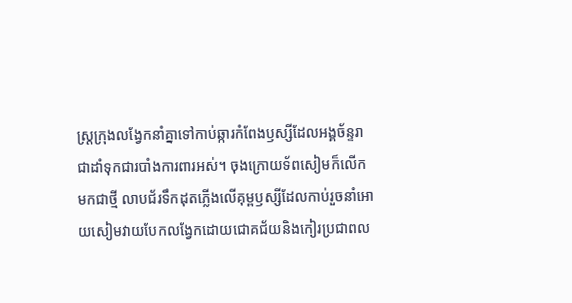ស្ត្រក្រុងលង្វែកនាំគ្នាទៅកាប់ឆ្ការកំពែងឫស្សីដែលអង្គច័ន្ទរាជាដាំទុកជារបាំងការពារអស់។ ចុងក្រោយទ័ពសៀមក៏លើកមកជាថ្មី លាបជ័រទឹកដុតភ្លើងលើគុម្ពឫស្សីដែលកាប់រួចនាំអោយសៀមវាយបែកលង្វែកដោយជោគជ័យនិងកៀរប្រជាពល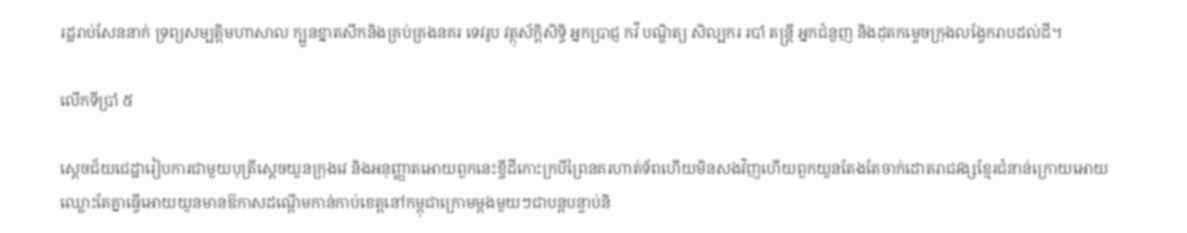រដ្ឋរាប់សែននាក់ ទ្រព្យសម្បត្តិមហាសាល ក្បួនខ្នាតសឹកនិងគ្រប់គ្រងនគរ ទេវរូប វត្ថុស័ក្ដិសិទ្ធិ អ្នកប្រាជ្ញ កវី បណ្ឌិត្យ សិល្បករ របាំ តន្រ្តី អ្នកជំនួញ និងដុតកម្ទេចក្រុងលង្វែករាបដល់ដី។

លើកទីប្រាំ ៥

ស្ដេចជ័យជេដ្ឋារៀបការជាមួយបុត្រីស្ដេចយួនក្រុងវេ និងអនុញ្ញាតអោយពួកនេះខ្ចីដីកោះក្របីព្រៃនគរហាត់ទ័ពហើយមិនសងវិញហើយពួកយួនតែងតែចាក់ដោតរាជវង្សខ្មែរជំនាន់ក្រោយអោយឈ្លោះតែគ្នាធ្វើអោយយួនមានឱកាសដណ្ដើមកាន់កាប់ខេត្តនៅកម្ពុជាក្រោមម្ដងមួយៗជាបន្តបន្ទាប់និ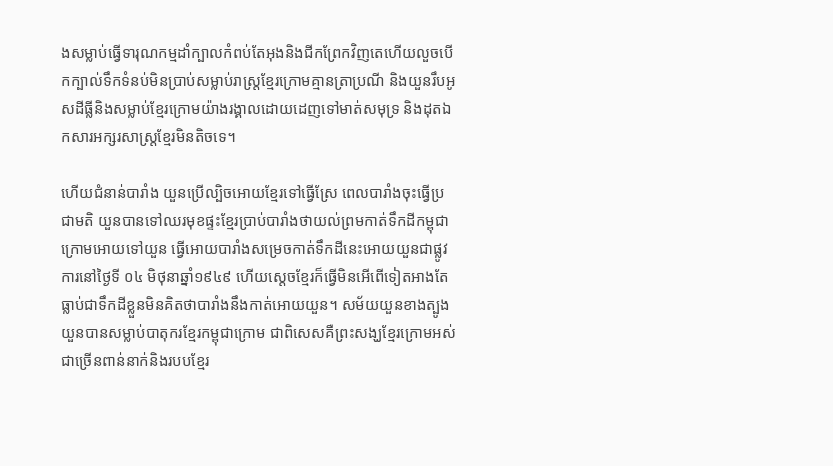ងសម្លាប់ធ្វើទារុណកម្មដាំក្បាលកំពប់តែអុងនិងជីកព្រែកវិញតេហើយលួចបើកក្បាល់ទឹកទំនប់មិនប្រាប់សម្លាប់រាស្ត្រខ្មែរក្រោមគ្មានត្រាប្រណី និងយួនរឹបអូសដីធ្លីនិងសម្លាប់ខ្មែរក្រោមយ៉ាងរង្គាលដោយដេញទៅមាត់សមុទ្រ និងដុតឯកសារអក្សរសាស្ត្រខ្មែរមិនតិចទេ។

ហើយជំនាន់បារាំង យួនប្រើល្បិចអោយខ្មែរទៅធ្វើស្រែ ពេលបារាំងចុះធ្វើប្រជាមតិ យួនបានទៅឈរមុខផ្ទះខ្មែរប្រាប់បារាំងថាយល់ព្រមកាត់ទឹកដីកម្ពុជាក្រោមអោយទៅយួន ធ្វើអោយបារាំងសម្រេចកាត់ទឹកដីនេះអោយយួនជាផ្លូវការនៅថ្ងៃទី ០៤ មិថុនាឆ្នាំ១៩៤៩ ហើយស្តេចខ្មែរក៏ធ្វើមិនអើពើទៀតអាងតែធ្លាប់ជាទឹកដីខ្លួនមិនគិតថាបារាំងនឹងកាត់អោយយួន។ សម័យយួនខាងត្បូង យួនបានសម្លាប់បាតុករខ្មែរកម្ពុជាក្រោម ជាពិសេសគឺព្រះសង្ឃខ្មែរក្រោមអស់ជាច្រើនពាន់នាក់និងរបបខ្មែរ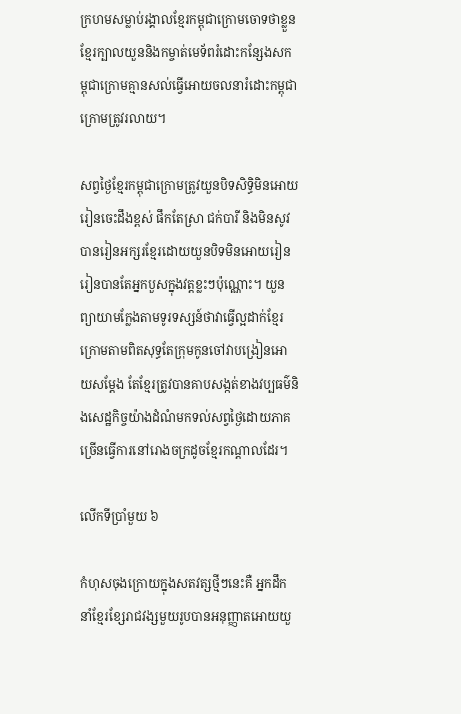ក្រហមសម្លាប់រង្គាលខ្មែរកម្ពុជាក្រោមចោទថាខ្លួនខ្មែរក្បាលយួននិងកម្ចាត់មេទ័ពរំដោះកន្សែងសកម្ពុជាក្រោមគ្មានសល់ធ្វើអោយចលនារំដោះកម្ពុជាក្រោមត្រូវរលាយ។

សព្វថ្ងៃខ្មែរកម្ពុជាក្រោមត្រូវយួនបិទសិទ្ធិមិនអោយរៀនចេះដឹងខ្ពស់ ផឹកតែស្រា ជក់បារី និងមិនសូវបានរៀនអក្សរខ្មែរដោយយួនបិទមិនអោយរៀន រៀនបានតែអ្នកបួសក្នុងវត្តខ្លះៗប៉ុណ្ណោះ។ យួនព្យាយាមក្លែងតាមទូរទស្សន៍ថាវាធ្វើល្អដាក់ខ្មែរក្រោមតាមពិតសុទ្ធតែក្រុមកូនចៅវាបង្រៀនអោយសម្ដែង តែខ្មែរត្រូវបានគាបសង្កត់ខាងវប្បធម៌និងសេដ្ឋកិច្ចយ៉ាងដំណំមកទល់សព្វថ្ងៃដោយភាគច្រើនធ្វើការនៅរោងចក្រដូចខ្មែរកណ្ដាលដែរ។

លើកទីប្រាំមួយ ៦

កំហុសចុងក្រោយក្នុងសតវត្សថ្មីៗនេះគឺ អ្នកដឹកនាំខ្មែរខ្សែរាជវង្សមួយរូបបានអនុញ្ញាតអោយយួ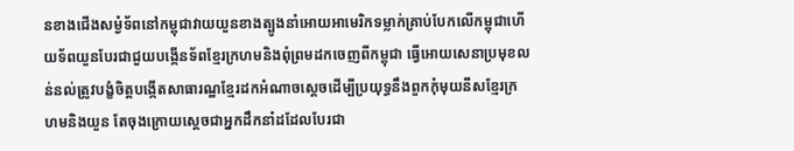នខាងជើងសម្ងំទ័ពនៅកម្ពុជាវាយយួនខាងត្បូងនាំអោយអាមេរិកទម្លាក់គ្រាប់បែកលើកម្ពុជាហើយទ័ពយួនបែរជាជួយបង្កើនទ័ពខ្មែរក្រហមនិងពុំព្រមដកចេញពីកម្ពុជា ធ្វើអោយសេនាប្រមុខលន់នល់ត្រូវបង្ខំចិត្តបង្កើតសាធារណ្ឋខ្មែរដកអំណាចស្ដេចដើម្បីប្រយុទ្ធនឹងពួកកុំមុយនីសខ្មែរក្រហមនិងយួន តែចុងក្រោយស្ដេចជាអ្នកដឹកនាំដដែលបែរជា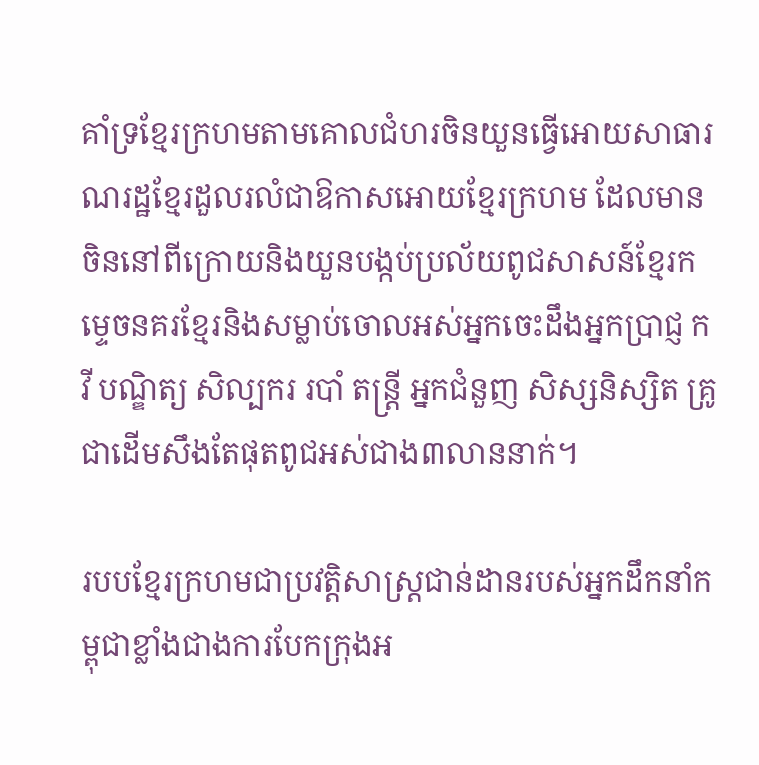គាំទ្រខ្មែរក្រហមតាមគោលជំហរចិនយួនធ្វើអោយសាធារណរដ្ឋខ្មែរដួលរលំជាឱកាសអោយខ្មែរក្រហម ដែលមានចិននៅពីក្រោយនិងយួនបង្កប់ប្រល័យពូជសាសន៍ខ្មែរកម្ទេចនគរខ្មែរនិងសម្លាប់ចោលអស់អ្នកចេះដឹងអ្នកប្រាជ្ញ កវី បណ្ឌិត្យ សិល្បករ របាំ តន្រ្តី អ្នកជំនួញ សិស្សនិស្សិត គ្រូ ជាដើមសឹងតែផុតពូជអស់ជាង៣លាននាក់។

របបខ្មែរក្រហមជាប្រវត្តិសាស្ត្រជាន់ដានរបស់អ្នកដឹកនាំកម្ពុជាខ្លាំងជាងការបែកក្រុងអ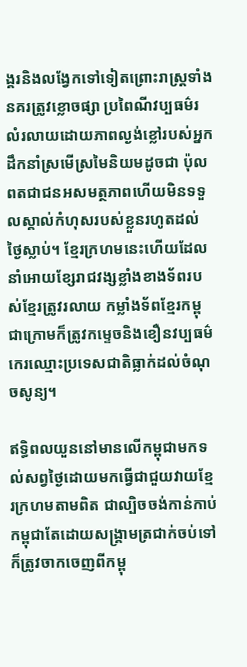ង្គរនិងលង្វែកទៅទៀតព្រោះរាស្ត្រទាំងនគរត្រូវខ្លោចផ្សា ប្រពៃណីវប្បធម៌រលំរលាយដោយភាពល្ងង់ខ្លៅរបស់អ្នកដឹកនាំស្រមើស្រមៃនិយមដូចជា ប៉ុល ពតជាជនអសមត្ថភាពហើយមិនទទួលស្គាល់កំហុសរបស់ខ្លួនរហូតដល់ថ្ងៃស្លាប់។ ខ្មែរក្រហមនេះហើយដែលនាំអោយខ្សែរាជវង្សខ្លាំងខាងទ័ពរបស់ខ្មែរត្រូវរលាយ កម្លាំងទ័ពខ្មែរកម្ពុជាក្រោមក៏ត្រូវកម្ទេចនិងខឿនវប្បធម៌កេរឈ្មោះប្រទេសជាតិធ្លាក់ដល់ចំណុចសូន្យ។

ឥទ្ធិពលយួននៅមានលើកម្ពុជាមកទល់សព្វថ្ងៃដោយមកធ្វើជាជួយវាយខ្មែរក្រហមតាមពិត ជាល្បិចចង់កាន់កាប់កម្ពុជាតែដោយសង្គ្រាមត្រជាក់ចប់ទៅក៏ត្រូវចាកចេញពីកម្ពុ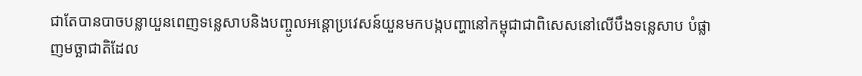ជាតែបានបាចបន្លាយួនពេញទន្លេសាបនិងបញ្ចូលអន្តោប្រវេសន៍យួនមកបង្កបញ្ហានៅកម្ពុជាជាពិសេសនៅលើបឹងទន្លេសាប បំផ្លាញមច្ឆាជាតិដែល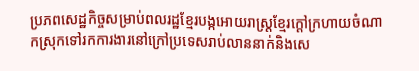ប្រភពសេដ្ឋកិច្ចសម្រាប់ពលរដ្ឋខ្មែរបង្កអោយរាស្ត្រខ្មែរក្ដៅក្រហាយចំណាកស្រុកទៅរកការងារនៅក្រៅប្រទេសរាប់លាននាក់និងសេ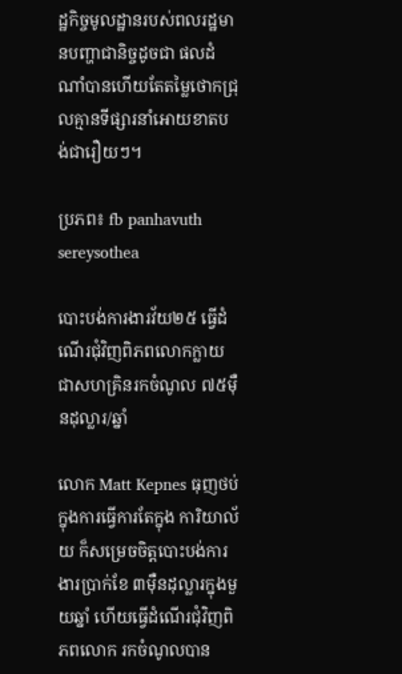ដ្ឋកិច្ចមូលដ្ឋានរបស់ពលរដ្ឋមានបញ្ហាជានិច្ចដូចជា ផលដំណាំបានហើយតែតម្លៃថោកជ្រុលគ្មានទីផ្សារនាំអោយខាតបង់ជារឿយៗ។

ប្រភព៖ fb panhavuth sereysothea

បោះបង់ការងារវ័យ២៥ ធ្វើដំណើរជុំវិញពិភពលោកក្លាយជាសហគ្រិនរកចំណូល ៧៥ម៉ឺនដុល្លារ/ឆ្នាំ

លោក Matt Kepnes ធុញថប់ក្នុងការធ្វើការតែក្នុង ការិយាល័យ ក៏សម្រេចចិត្តបោះបង់ការងារប្រាក់ខែ ៣ម៉ឺនដុល្លារក្នុងមួយឆ្នាំ ហើយធ្វើដំណើរជុំវិញពិភពលោក រកចំណូលបាន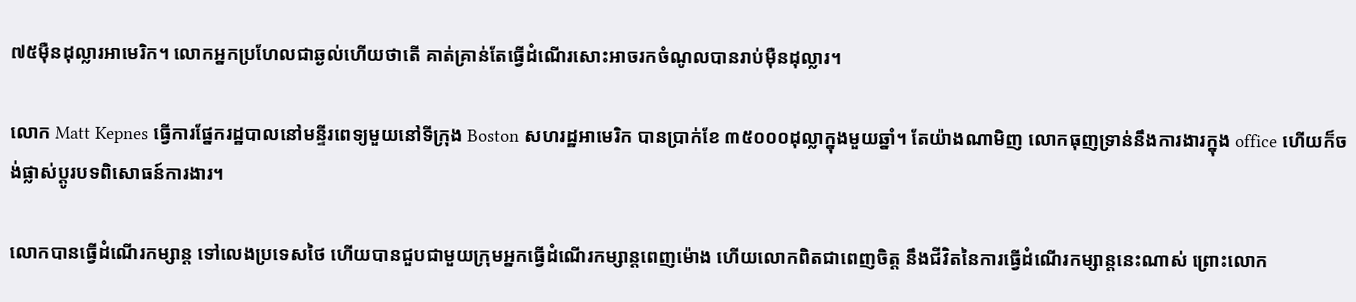៧៥ម៉ឺនដុល្លារអាមេរិក។ លោកអ្នកប្រហែលជាឆ្ងល់ហើយថាតើ គាត់គ្រាន់តែធ្វើដំណើរសោះអាចរកចំណូលបានរាប់ម៉ឺនដុល្លារ។

លោក Matt Kepnes ធ្វើការផ្នែករដ្ឋបាលនៅមន្ទីរពេទ្យមួយនៅទីក្រុង Boston សហរដ្ឋអាមេរិក បានប្រាក់ខែ ៣៥០០០ដុល្លាក្នុងមួយឆ្នាំ។ តែយ៉ាងណាមិញ លោកធុញទ្រាន់នឹងការងារក្នុង office ហើយក៏ចង់ផ្លាស់ប្ដូរបទពិសោធន៍ការងារ។

លោកបានធ្វើដំណើរកម្សាន្ត ទៅលេងប្រទេសថៃ ហើយបានជួបជាមួយក្រុមអ្នកធ្វើដំណើរកម្សាន្តពេញម៉ោង ហើយលោកពិតជាពេញចិត្ត នឹងជីវិតនៃការធ្វើដំណើរកម្សាន្តនេះណាស់ ព្រោះលោក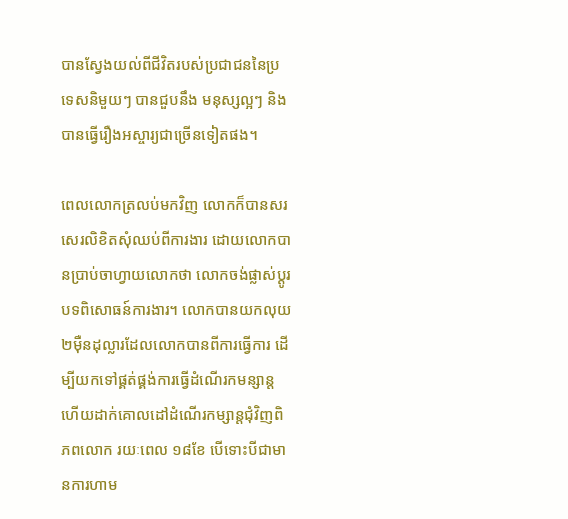បានស្វែងយល់ពីជីវិតរបស់ប្រជាជននៃប្រទេសនិមួយៗ បានជួបនឹង មនុស្សល្អៗ និងបានធ្វើរឿងអស្ចារ្យជាច្រើនទៀតផង។

ពេលលោកត្រលប់មកវិញ លោកក៏បានសរសេរលិខិតសុំឈប់ពីការងារ ដោយលោកបានប្រាប់ចាហ្វាយលោកថា លោកចង់ផ្លាស់ប្ដូរបទពិសោធន៍ការងារ។ លោកបានយកលុយ ២ម៉ឺនដុល្លារដែលលោកបានពីការធ្វើការ ដើម្បីយកទៅផ្គត់ផ្គង់ការធ្វើដំណើរកមន្សាន្ត ហើយដាក់គោលដៅដំណើរកម្សាន្តជុំវិញពិភពលោក រយៈពេល ១៨ខែ បើទោះបីជាមានការហាម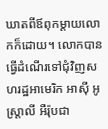ឃាតពីឪពុកម្ដាយលោកក៏ដោយ។ លោកបានធ្វើដំណើរទៅជុំវិញសហរដ្ឋអាមេរិក អាស៊ី អូស្រ្តាលី អឺរ៉ុបជា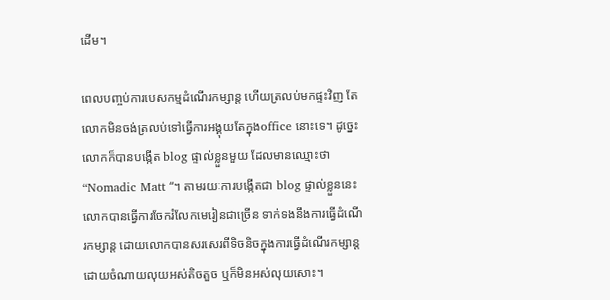ដើម។

ពេលបញ្ចប់ការបេសកម្មដំណើរកម្សាន្ត ហើយត្រលប់មកផ្ទះវិញ តែលោកមិនចង់ត្រលប់ទៅធ្វើការអង្គុយតែក្នុងoffice នោះទេ។ ដូច្នេះ លោកក៏បានបង្កើត blog ផ្ទាល់ខ្លួនមួយ ដែលមានឈ្មោះថា “Nomadic Matt “។ តាមរយៈការបង្កើតជា blog ផ្ទាល់ខ្លួននេះ លោកបានធ្វើការចែករំលែកមេរៀនជាច្រើន ទាក់ទងនឹងការធ្វើដំណើរកម្សាន្ត ដោយលោកបានសរសេរពីទិចនិចក្នុងការធ្វើដំណើរកម្សាន្តដោយចំណាយលុយអស់តិចតួច ឬក៏មិនអស់លុយសោះ។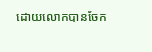ដោយលោកបានចែក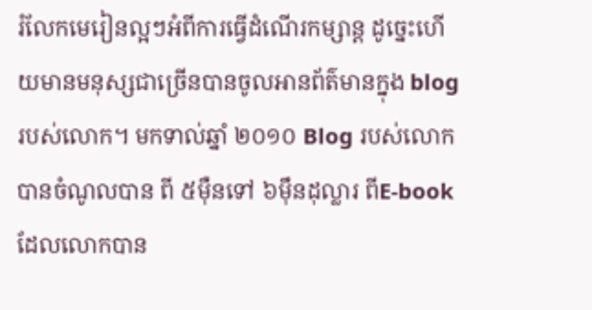រំលែកមេរៀនល្អៗអំពីការធ្វើដំណើរកម្សាន្ត ដូច្នេះហើយមានមនុស្សជាច្រើនបានចូលអានព័ត៌មានក្នុង blog របស់លោក។ មកទាល់ឆ្នាំ ២០១០ Blog របស់លោកបានចំណូលបាន ពី ៥ម៉ឺនទៅ ៦ម៉ឹនដុល្លារ ពីE-book ដែលលោកបាន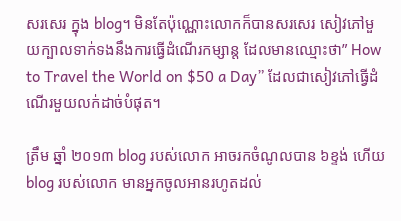សរសេរ ក្នុង blog។ មិនតែប៉ុណ្ណោះលោកក៏បានសរសេរ សៀវភៅមួយក្បាលទាក់ទងនឹងការធ្វើដំណើរកម្សាន្ត ដែលមានឈ្មោះថា” How to Travel the World on $50 a Day” ដែលជាសៀវភៅធ្វើដំណើរមួយលក់ដាច់បំផុត។

ត្រឹម ឆ្នាំ ២០១៣ blog របស់លោក អាចរកចំណូលបាន ៦ខ្ទង់ ហើយ blog របស់លោក មានអ្នកចូលអានរហូតដល់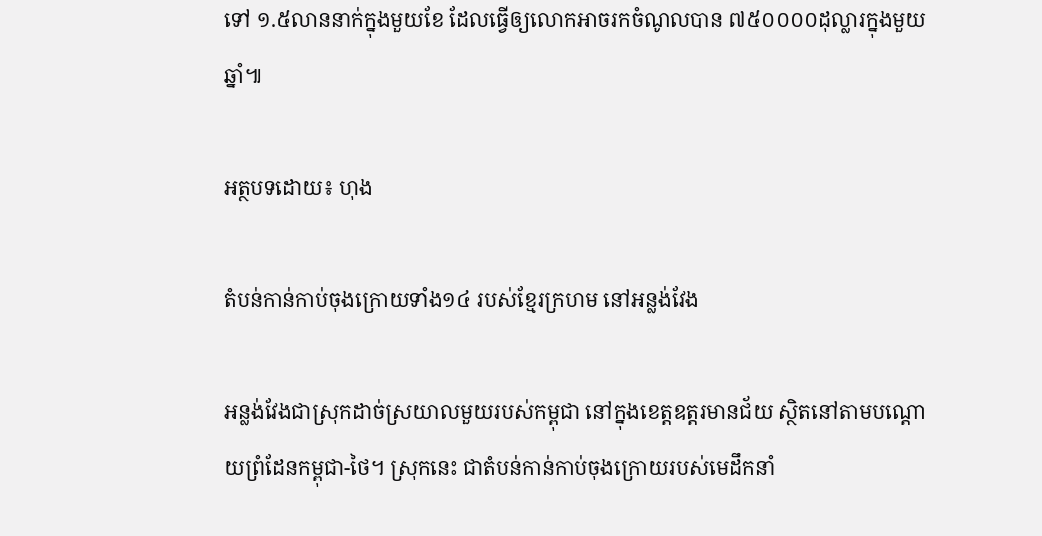ទៅ ១.៥លាននាក់ក្នុងមួយខែ ដែលធ្វើឲ្យលោកអាចរកចំណូលបាន ៧៥០០០០ដុល្លារក្នុងមួយឆ្នាំ៕

អត្ថបទដោយ៖ ហុង

តំបន់កាន់កាប់ចុងក្រោយទាំង១៤ របស់ខ្មែរក្រហម នៅអន្លង់វែង

អន្លង់វែងជាស្រុកដាច់ស្រយាលមួយរបស់កម្ពុជា នៅក្នុងខេត្តឧត្តរមានជ័យ ស្ថិតនៅតាមបណ្ដោយព្រំដែនកម្ពុជា-ថៃ។ ស្រុកនេះ ជាតំបន់កាន់កាប់ចុងក្រោយរបស់មេដឹកនាំ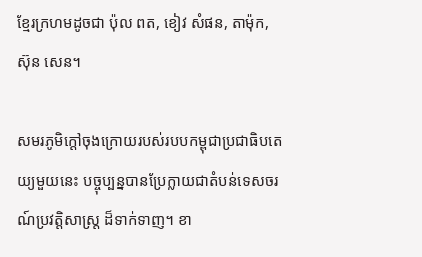ខ្មែរក្រហមដូចជា ប៉ុល ពត, ខៀវ សំផន, តាម៉ុក, ស៊ុន សេន។

សមរភូមិក្ដៅចុងក្រោយរបស់របបកម្ពុជាប្រជាធិបតេយ្យមួយនេះ បច្ចុប្បន្នបានប្រែក្លាយជាតំបន់ទេសចរណ៍ប្រវត្តិសាស្ត្រ ដ៏ទាក់ទាញ។ ខា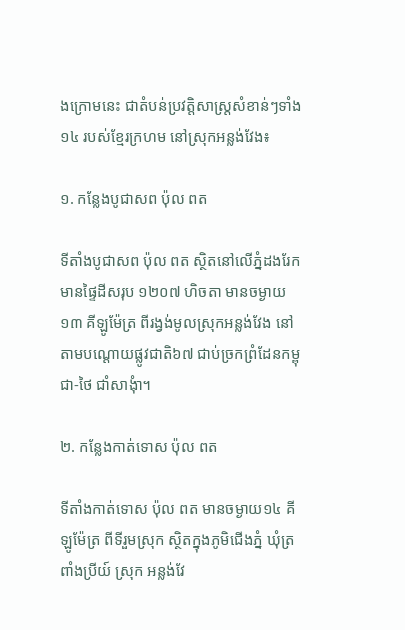ងក្រោមនេះ ជាតំបន់ប្រវត្តិសាស្ត្រសំខាន់ៗទាំង១៤ របស់ខ្មែរក្រហម នៅស្រុកអន្លង់វែង៖

១. កន្លែងបូជាសព ប៉ុល ពត

ទីតាំងបូជាសព ប៉ុល ពត ស្ថិតនៅលើភ្នំដងរែក មានផ្ទៃដីសរុប ១២០៧ ហិចតា មានចម្ងាយ ១៣ គីឡូម៉ែត្រ ពីរង្វង់មូលស្រុកអន្លង់វែង នៅតាមបណ្ដោយផ្លូវជាតិ៦៧ ជាប់ច្រកព្រំដែនកម្ពុជា-ថៃ ជាំសាងុំា។

២. កន្លែងកាត់ទោស ប៉ុល ពត

ទីតាំងកាត់ទោស ប៉ុល ពត មានចម្ងាយ១៤ គីឡូម៉ែត្រ ពីទីរួមស្រុក ស្ថិតក្នុងភូមិជើងភ្នំ ឃុំត្រពាំងប្រីយ៍ ស្រុក អន្លង់វែ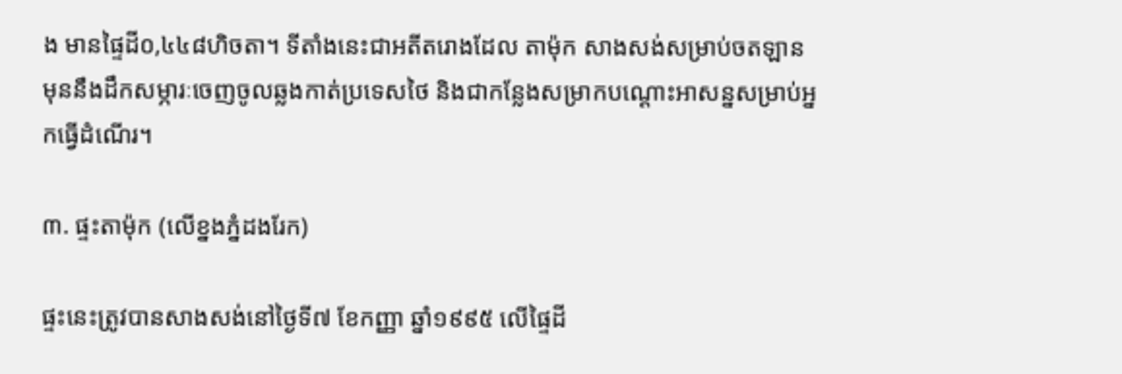ង មានផ្ទៃដី០,៤៤៨ហិចតា។ ទីតាំងនេះជាអតីតរោងដែល តាម៉ុក សាងសង់សម្រាប់ចតឡាន មុននឹងដឹកសម្ភារៈចេញចូលឆ្លងកាត់ប្រទេសថៃ និងជាកន្លែងសម្រាកបណ្ដោះអាសន្នសម្រាប់អ្នកធ្វើដំណើរ។

៣. ផ្ទះតាម៉ុក (លើខ្នងភ្នំដងរែក)

ផ្ទះនេះត្រូវបានសាងសង់នៅថ្ងៃទី៧ ខែកញ្ញា ឆ្នាំ១៩៩៥ លើផ្ទៃដី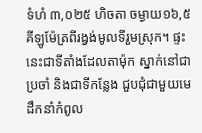ទំហំ ៣,០២៥ ហិចតា ចម្ងាយ១៦,៥ គីឡូម៉ែត្រពីរង្វង់មូលទីរួមស្រុក។ ផ្ទះនេះជាទីតាំងដែលតាម៉ុក ស្នាក់នៅជាប្រចាំ និងជាទីកន្លែង ជួបជុំជាមួយមេដឹកនាំកំពូល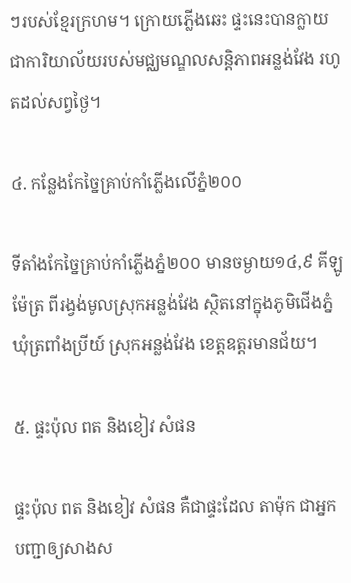ៗរបស់ខ្មែរក្រហម។ ក្រោយភ្លើងឆេះ ផ្ទះនេះបានក្លាយជាការិយាល័យរបស់មជ្ឈមណ្ឌលសន្តិភាពអន្លង់វែង រហូតដល់សព្វថ្ងៃ។

៤. កន្លែងកែច្នៃគ្រាប់កាំភ្លើងលើភ្នំ២០០

ទីតាំងកែច្នៃគ្រាប់កាំភ្លើងភ្នំ២០០ មានចម្ងាយ១៤,៩ គីឡូម៉ែត្រ ពីរង្វង់មូលស្រុកអន្លង់វែង ស្ថិតនៅក្នុងភូមិជើងភ្នំ ឃុំត្រពាំងប្រីយ៍ ស្រុកអន្លង់វែង ខេត្តឧត្តរមានជ័យ។

៥. ផ្ទះប៉ុល ពត និងខៀវ សំផន

ផ្ទះប៉ុល ពត និងខៀវ សំផន គឺជាផ្ទះដែល តាម៉ុក ជាអ្នកបញ្ជាឲ្យសាងស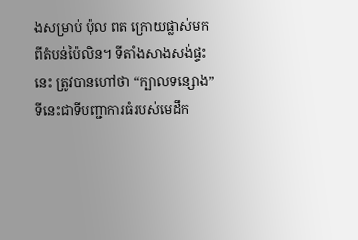ងសម្រាប់ ប៉ុល ពត ក្រោយផ្លាស់មកពីតំបន់ប៉ៃលិន។ ទីតាំងសាងសង់ផ្ទះនេះ ត្រូវបានហៅថា “ក្បាលទន្សោង” ទីនេះជាទីបញ្ជាការធំរបស់មេដឹក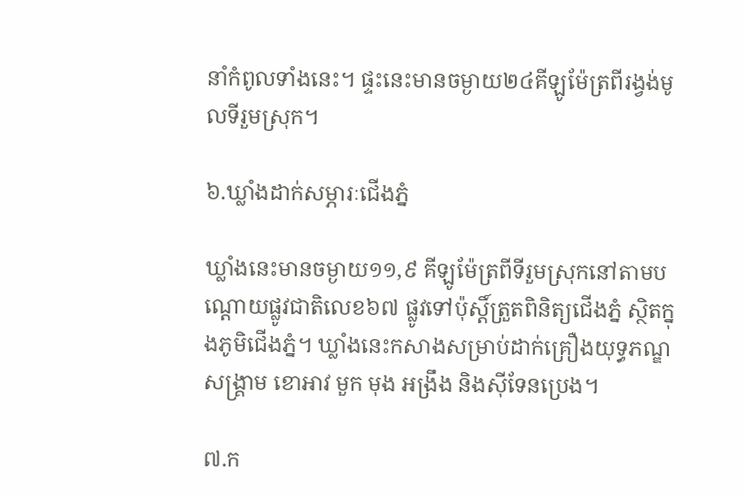នាំកំពូលទាំងនេះ។ ផ្ទះនេះមានចម្ងាយ២៤គីឡូម៉ែត្រពីរង្វង់មូលទីរួមស្រុក។

៦.ឃ្លាំងដាក់សម្ភារៈជើងភ្នំ

ឃ្លាំងនេះមានចម្ងាយ១១,៩ គីឡូម៉ែត្រពីទីរួមស្រុកនៅតាមបណ្ដោយផ្លូវជាតិលេខ៦៧ ផ្លូវទៅប៉ុស្តិ៍ត្រួតពិនិត្យជើងភ្នំ ស្ថិតក្នុងភូមិជើងភ្នំ។ ឃ្លាំងនេះកសាងសម្រាប់ដាក់គ្រឿងយុទ្ធភណ្ឌសង្គ្រាម ខោអាវ មួក មុង អង្រឹង និងស៊ីទែនប្រេង។

៧.ក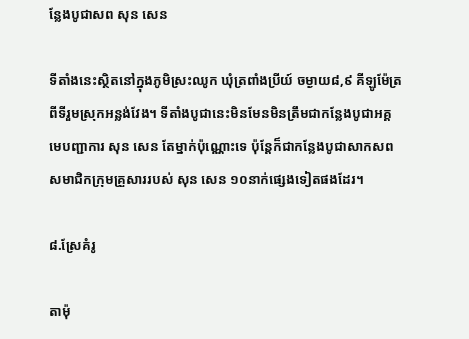ន្លែងបូជាសព សុន សេន

ទីតាំងនេះស្ថិតនៅក្នុងភូមិស្រះឈូក ឃុំត្រពាំងប្រីយ៍ ចម្ងាយ៨,៩ គីឡូម៉ែត្រ ពីទីរួមស្រុកអន្លង់វែង។ ទីតាំងបូជានេះមិនមែនមិនត្រឹមជាកន្លែងបូជាអគ្គមេបញ្ជាការ សុន សេន តែម្នាក់ប៉ុណ្ណោះទេ ប៉ុន្តែក៏ជាកន្លែងបូជាសាកសពសមាជិកក្រុមគ្រួសាររបស់ សុន សេន ១០នាក់ផ្សេងទៀតផងដែរ។

៨.ស្រែគំរូ

តាម៉ុ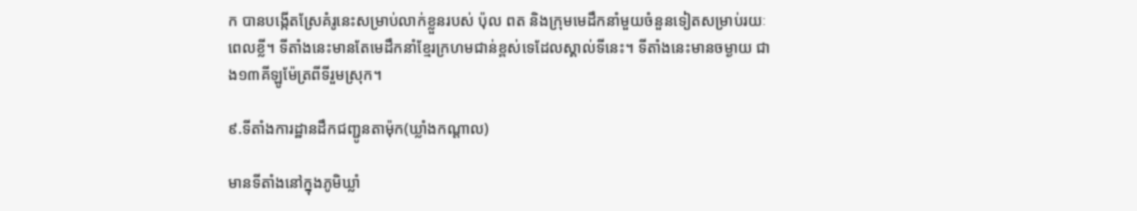ក បានបង្កើតស្រែគំរូនេះសម្រាប់លាក់ខ្លួនរបស់ ប៉ុល ពត និងក្រុមមេដឹកនាំមួយចំនួនទៀតសម្រាប់រយៈពេលខ្លី។ ទីតាំងនេះមានតែមេដឹកនាំខ្មែរក្រហមជាន់ខ្ពស់ទេដែលស្គាល់ទីនេះ។ ទីតាំងនេះមានចម្ងាយ ជាង១៣គីឡូម៉ែត្រពីទីរួមស្រុក។

៩.ទីតាំងការដ្ឋានដឹកជញ្ជូនតាម៉ុក(ឃ្លាំងកណ្ដាល)

មានទីតាំងនៅក្នុងភូមិឃ្លាំ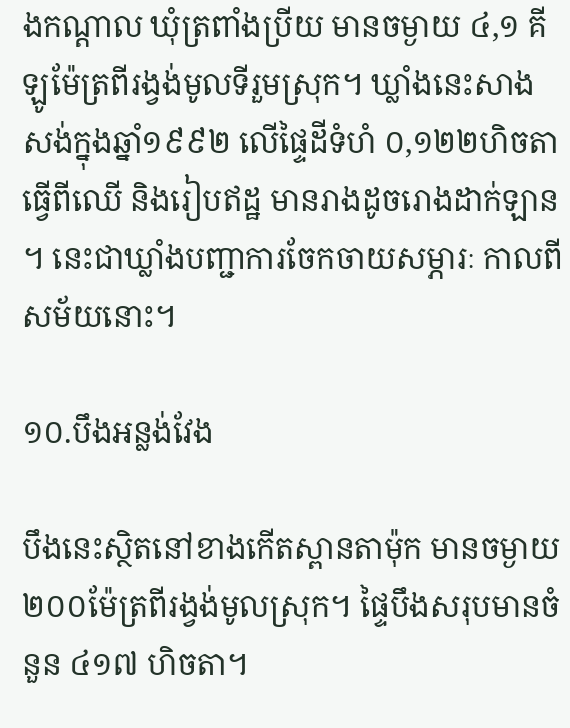ងកណ្ដាល ឃុំត្រពាំងប្រីយ មានចម្ងាយ ៤,១ គីឡូម៉ែត្រពីរង្វង់មូលទីរួមស្រុក។ ឃ្លាំងនេះសាងសង់ក្នុងឆ្នាំ១៩៩២ លើផ្ទៃដីទំហំ ០,១២២ហិចតា ធ្វើពីឈើ និងរៀបឥដ្ឋ មានរាងដូចរោងដាក់ឡាន។ នេះជាឃ្លាំងបញ្ជាការចែកចាយសម្ភារៈ កាលពីសម័យនោះ។

១០.បឹងអន្លង់វែង

បឹងនេះស្ថិតនៅខាងកើតស្ពានតាម៉ុក មានចម្ងាយ២០០ម៉ែត្រពីរង្វង់មូលស្រុក។ ផ្ទៃបឹងសរុបមានចំនួន ៤១៧ ហិចតា។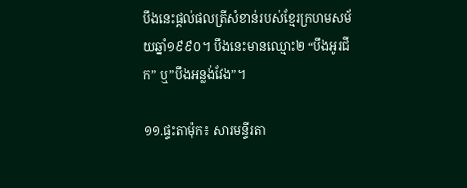បឹងនេះផ្ដល់ផលត្រីសំខាន់របស់ខ្មែរក្រហមសម័យឆ្នាំ១៩៩០។ បឹងនេះមានឈ្មោះ២ “បឹងអូរជីក” ឬ”បឹងអន្លង់វែង”។

១១.ផ្ទះតាម៉ុក៖ សារមន្ទីរតា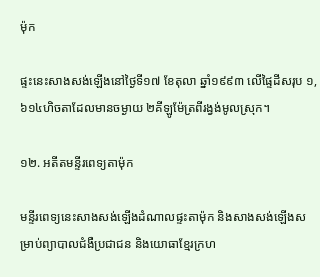ម៉ុក

ផ្ទះនេះសាងសង់ឡើងនៅថ្ងៃទី១៧ ខែតុលា ឆ្នាំ១៩៩៣ លើផ្ទៃដីសរុប ១,៦១៤ហិចតាដែលមានចម្ងាយ ២គីឡូម៉ែត្រពីរង្វង់មូលស្រុក។

១២. អតីតមន្ទីរពេទ្យតាម៉ុក

មន្ទីរពេទ្យនេះសាងសង់ឡើងដំណាលផ្ទះតាម៉ុក និងសាងសង់ឡើងសម្រាប់ព្យាបាលជំងឺប្រជាជន និងយោធាខ្មែរក្រហ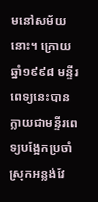មនៅសម័យនោះ។ ក្រោយឆ្នាំ១៩៩៨ មន្ទីរពេទ្យនេះបានក្លាយជាមន្ទីរពេទ្យបង្អែកប្រចាំស្រុកអន្លង់វែ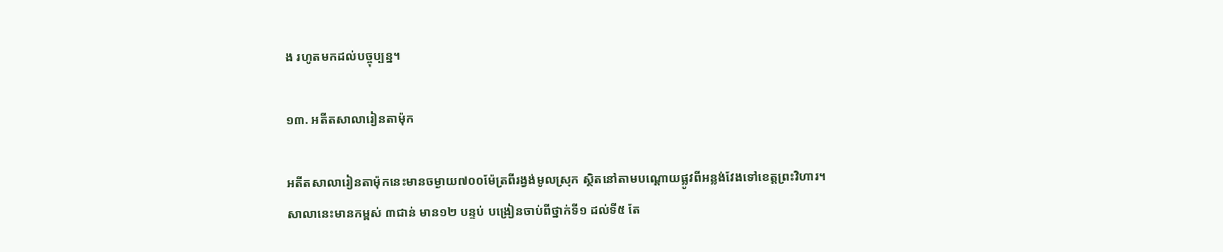ង រហូតមកដល់បច្ចុប្បន្ន។

១៣. អតីតសាលារៀនតាម៉ុក

អតីតសាលារៀនតាម៉ុកនេះមានចម្ងាយ៧០០ម៉ែត្រពីរង្វង់មូលស្រុក ស្ថិតនៅតាមបណ្ដោយផ្លូវពីអន្លង់វែងទៅខេត្តព្រះវិហារ។ សាលានេះមានកម្ពស់ ៣ជាន់ មាន១២ បន្ទប់ បង្រៀនចាប់ពីថ្នាក់ទី១ ដល់ទី៥ តែ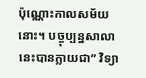ប៉ុណ្ណោះកាលសម័យនោះ។ បច្ចុប្បន្នសាលានេះបានក្លាយជា” វិទ្យា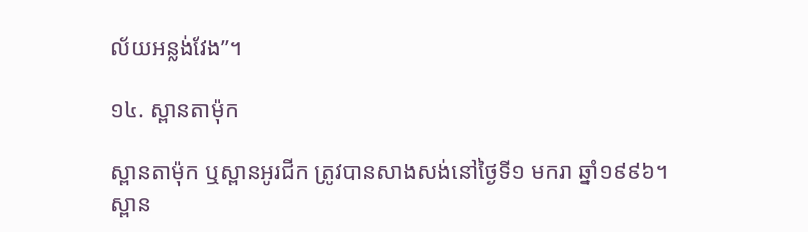ល័យអន្លង់វែង”។

១៤. ស្ពានតាម៉ុក

ស្ពានតាម៉ុក ឬស្ពានអូរជីក ត្រូវបានសាងសង់នៅថ្ងៃទី១ មករា ឆ្នាំ១៩៩៦។ ស្ពាន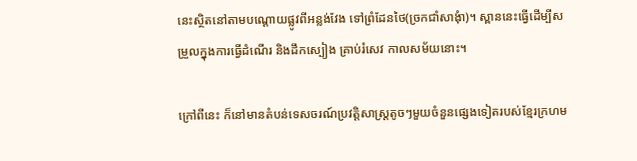នេះស្ថិតនៅតាមបណ្ដោយផ្លូវពីអន្លង់វែង ទៅព្រំដែនថៃ(ច្រកជាំសាងុំា)។ ស្ពាននេះធ្វើដើម្បីសម្រួលក្នុងការធ្វើដំណើរ និងដឹកស្បៀង គ្រាប់រំសេវ កាលសម័យនោះ។

ក្រៅពីនេះ ក៏នៅមានតំបន់ទេសចរណ៍ប្រវត្តិសាស្ត្រតូចៗមួយចំនួនផ្សេងទៀតរបស់ខ្មែរក្រហម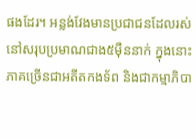ផងដែរ។ អន្លង់វែងមានប្រជាជនដែលរស់នៅសរុបប្រមាណជាង៥ម៉ឺននាក់ ក្នុងនោះភាគច្រើនជាអតីតកងទ័ព និងជាកម្មាភិបា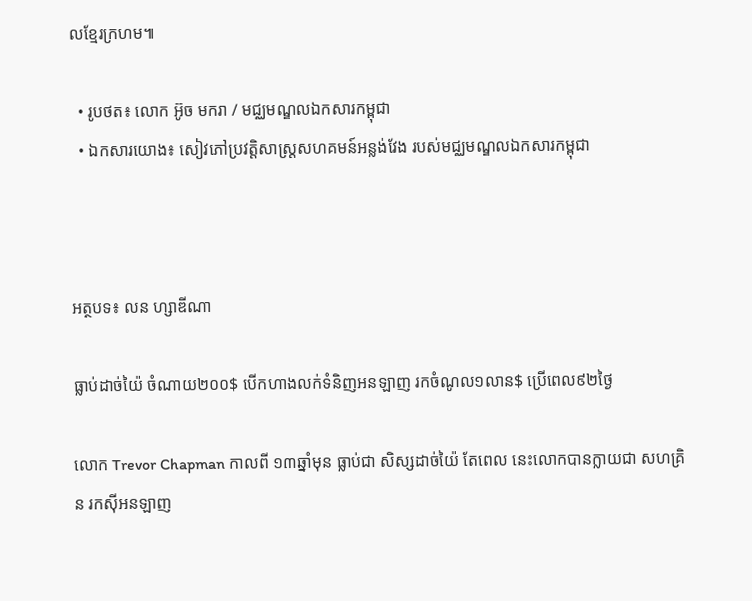លខ្មែរក្រហម៕

  • រូបថត៖ លោក អ៊ូច មករា / មជ្ឈមណ្ឌលឯកសារកម្ពុជា
  • ឯកសារយោង៖ សៀវភៅប្រវត្តិសាស្ត្រសហគមន៍អន្លង់វែង របស់មជ្ឈមណ្ឌលឯកសារកម្ពុជា



អត្ថបទ៖ លន ហ្សាឌីណា

ធ្លាប់ដាច់យ៉ៃ ចំណាយ២០០$ បើកហាងលក់ទំនិញអនឡាញ រកចំណូល១លាន$ ប្រើពេល៩២ថ្ងៃ

លោក Trevor Chapman កាលពី ១៣ឆ្នាំមុន ធ្លាប់ជា សិស្សដាច់យ៉ៃ តែពេល នេះលោកបានក្លាយជា សហគ្រិន រកស៊ីអនឡាញ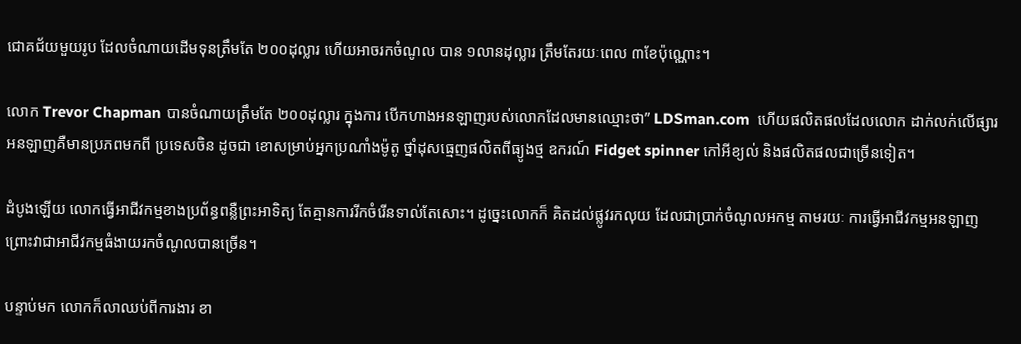ជោគជ័យមួយរូប ដែលចំណាយដើមទុនត្រឹមតែ ២០០ដុល្លារ ហើយអាចរកចំណូល បាន ១លានដុល្លារ ត្រឹមតែរយៈពេល ៣ខែប៉ុណ្ណោះ។

លោក Trevor Chapman បានចំណាយត្រឹមតែ ២០០ដុល្លារ ក្នុងការ បើកហាងអនឡាញរបស់លោកដែលមានឈ្មោះថា” LDSman.com  ហើយផលិតផលដែលលោក ដាក់លក់លើផ្សារអនឡាញគឺមានប្រភពមកពី ប្រទេសចិន ដូចជា ខោសម្រាប់អ្នកប្រណាំងម៉ូតូ ថ្នាំដុសធ្មេញផលិតពីធ្យូងថ្ម ឧករណ៍ Fidget spinner កៅអីខ្យល់ និងផលិតផលជាច្រើនទៀត។

ដំបូងឡើយ លោកធ្វើអាជីវកម្មខាងប្រព័ន្ធពន្លឺព្រះអាទិត្យ តែគ្មានការរីកចំរើនទាល់តែសោះ។ ដូច្នេះលោកក៏ គិតដល់ផ្លូវរកលុយ ដែលជាប្រាក់ចំណូលអកម្ម តាមរយៈ ការធ្វើអាជីវកម្មអនឡាញ ព្រោះវាជាអាជីវកម្មធំងាយរកចំណូលបានច្រើន។

បន្ទាប់មក លោកក៏លាឈប់ពីការងារ ខា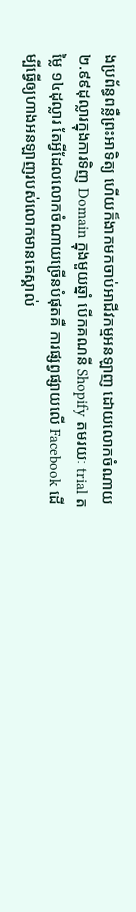ងប្រព័ន្ធពន្លឺព្រះអាទិត្យ ហើយក៏ងាកមកចាប់អាជីវកម្មអនឡាញ ដោយលោកចំណាយ ២.៩៩ដុល្លារក្នុងការទិញ Domain ក្នុងមួយឆ្នាំ បើកគណនី Shopify តមរយៈ trial តម្លៃ ១៤ដុល្លារ តែអ្វីដែលលោកចំណាយច្រើនបំផុតគឺ ការផ្សព្វផ្សាយលើ Facebook ដើម្បីធ្វើឲ្យហាងអនឡាញរបស់លោកមានគេស្គាល់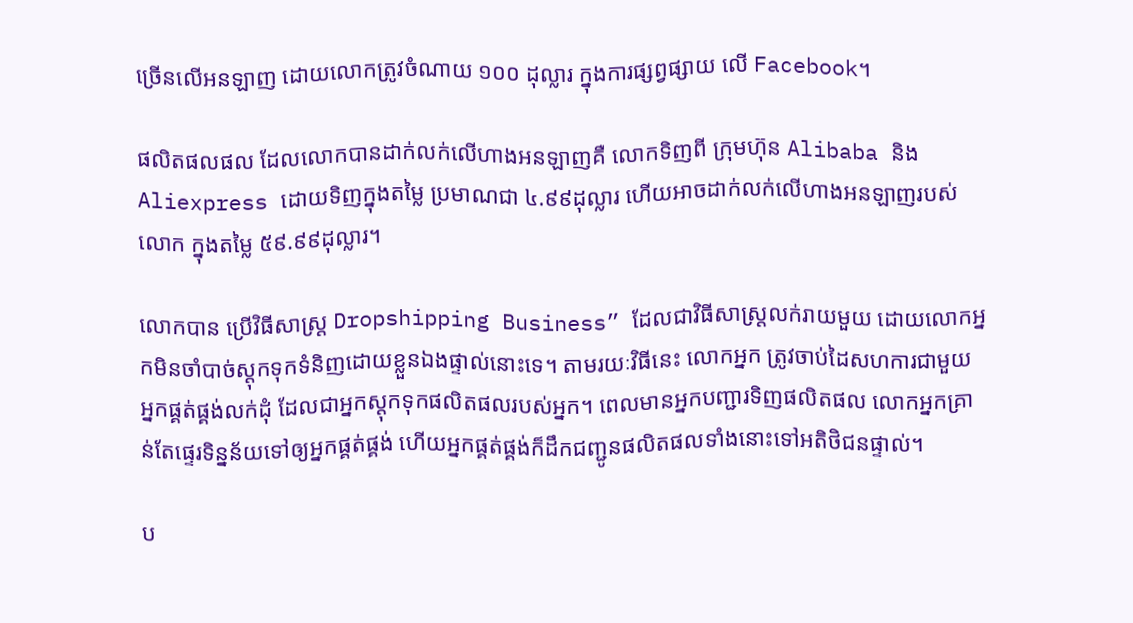ច្រើនលើអនឡាញ ដោយលោកត្រូវចំណាយ ១០០ ដុល្លារ ក្នុងការផ្សព្វផ្សាយ លើ Facebook។

ផលិតផលផល ដែលលោកបានដាក់លក់លើហាងអនឡាញគឺ លោកទិញពី ក្រុមហ៊ុន Alibaba និង Aliexpress ដោយទិញក្នុងតម្លៃ ប្រមាណជា ៤.៩៩ដុល្លារ ហើយអាចដាក់លក់លើហាងអនឡាញរបស់លោក ក្នុងតម្លៃ ៥៩.៩៩ដុល្លារ។

លោកបាន ប្រើវិធីសាស្រ្ត Dropshipping Business” ដែលជាវិធីសាស្រ្តលក់រាយមួយ ដោយលោកអ្នកមិនចាំបាច់ស្ដុកទុកទំនិញដោយខ្លួនឯងផ្ទាល់នោះទេ។ តាមរយៈវិធីនេះ លោកអ្នក ត្រូវចាប់ដៃសហការជាមួយ អ្នកផ្គត់ផ្គង់លក់ដុំ ដែលជាអ្នកស្ដុកទុកផលិតផលរបស់អ្នក។ ពេលមានអ្នកបញ្ជារទិញផលិតផល លោកអ្នកគ្រាន់តែផ្ទេរទិន្នន័យទៅឲ្យអ្នកផ្គត់ផ្គង់ ហើយអ្នកផ្គត់ផ្គង់ក៏ដឹកជញ្ជូនផលិតផលទាំងនោះទៅអតិថិជនផ្ទាល់។

ប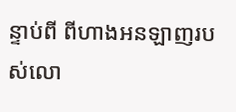ន្ទាប់ពី ពីហាងអនឡាញរបស់លោ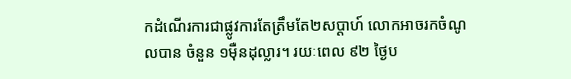កដំណើរការជាផ្លូវការតែត្រឹមតែ២សប្ដាហ៍ លោកអាចរកចំណូលបាន ចំនួន ១ម៉ឺនដុល្លារ។ រយៈពេល ៩២ ថ្ងៃប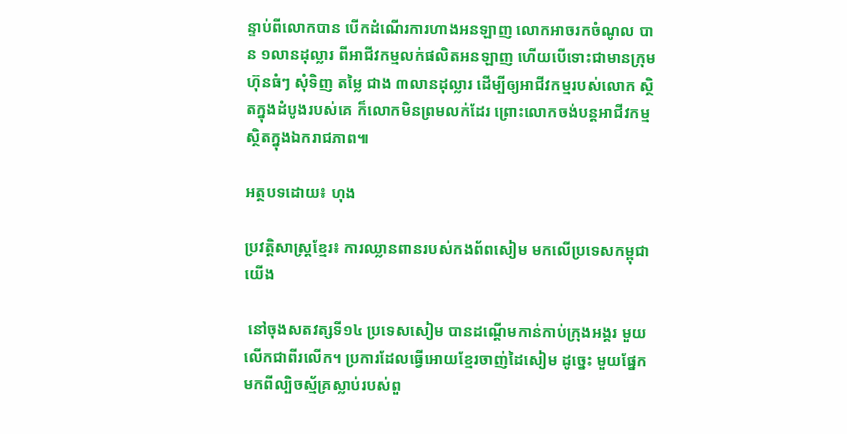ន្ទាប់ពីលោកបាន បើកដំណើរការហាងអនឡាញ លោកអាចរកចំណូល បាន ១លានដុល្លារ ពីអាជីវកម្មលក់ផលិតអនឡាញ ហើយបើទោះជាមានក្រុមហ៊ុនធំៗ សុំទិញ តម្លៃ ជាង ៣លានដុល្លារ ដើម្បីឲ្យអាជីវកម្មរបស់លោក ស្ថិតក្នុងដំបូងរបស់គេ ក៏លោកមិនព្រមលក់ដែរ ព្រោះលោកចង់បន្តអាជីវកម្មស្ថិតក្នុងឯករាជភាព៕

អត្ថបទដោយ៖ ហុង

ប្រវត្តិសាស្ត្រខ្មែរ៖ ការឈ្លានពានរបស់កងព័ពសៀម មកលើប្រទេសកម្ពុជាយើង

 នៅចុងសតវត្សទី១៤ ប្រទេសសៀម បានដណ្ដើមកាន់កាប់ក្រុងអង្គរ មួយលើកជាពីរលើក។ ប្រការដែលធ្វើអោយខ្មែរចាញ់ដៃសៀម ដូច្នេះ មួយផ្នែកមកពីល្បិចស្ម័គ្រស្លាប់របស់ពួ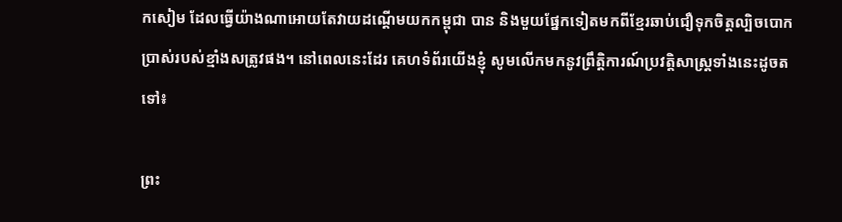កសៀម ដែលធ្វើយ៉ាងណាអោយតែវាយដណ្ដើមយកកម្ពុជា បាន និងមួយផ្នែកទៀតមកពីខ្មែរឆាប់ជឿទុកចិត្តល្បិចបោកប្រាស់របស់ខ្មាំងសត្រូវផង។ នៅពេលនេះដែរ គេហទំព័រយើងខ្ញុំ សូមលើកមកនូវព្រឹត្តិការណ៍ប្រវត្តិសាស្ត្រទាំងនេះដូចតទៅ៖

ព្រះ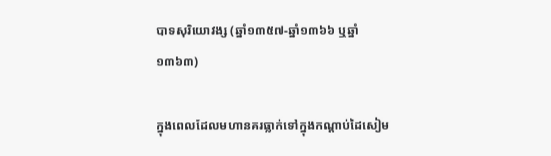បាទសុរិយោវង្ស (ឆ្នាំ១៣៥៧-ឆ្នាំ១៣៦៦ ឬឆ្នាំ១៣៦៣)

ក្នុងពេលដែលមហានគរធ្លាក់ទៅក្នុងកណ្ដាប់ដៃសៀម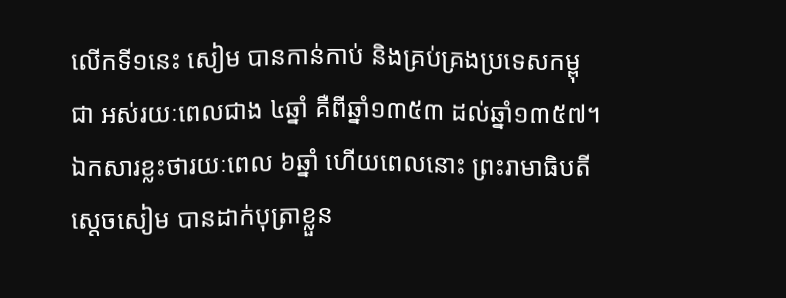លើកទី១នេះ សៀម បានកាន់កាប់ និងគ្រប់គ្រងប្រទេសកម្ពុជា អស់រយៈពេលជាង ៤ឆ្នាំ គឺពីឆ្នាំ១៣៥៣ ដល់ឆ្នាំ១៣៥៧។ ឯកសារខ្លះថារយៈពេល ៦ឆ្នាំ ហើយពេលនោះ ព្រះរាមាធិបតីស្ដេចសៀម បានដាក់បុត្រាខ្លួន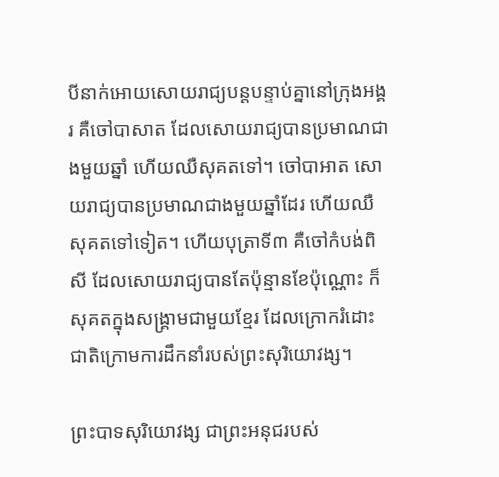បីនាក់អោយសោយរាជ្យបន្តបន្ទាប់គ្នានៅក្រុងអង្គរ គឺចៅបាសាត ដែលសោយរាជ្យបានប្រមាណជាងមួយឆ្នាំ ហើយឈឺសុគតទៅ។ ចៅបាអាត សោយរាជ្យបានប្រមាណជាងមួយឆ្នាំដែរ ហើយឈឺសុគតទៅទៀត។ ហើយបុត្រាទី៣ គឺចៅកំបង់ពិសី ដែលសោយរាជ្យបានតែប៉ុន្មានខែប៉ុណ្ណោះ ក៏សុគតក្នុងសង្គ្រាមជាមួយខ្មែរ ដែលក្រោករំដោះជាតិក្រោមការដឹកនាំរបស់ព្រះសុរិយោវង្ស។

ព្រះបាទសុរិយោវង្ស ជាព្រះអនុជរបស់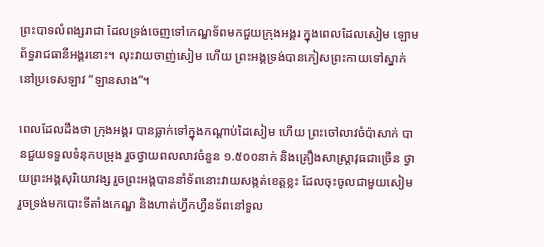ព្រះបាទលំពង្សរាជា ដែលទ្រង់ចេញទៅកេណ្ឌទ័ពមកជួយក្រុងអង្គរ ក្នុងពេលដែលសៀម ឡោមព័ទ្ធរាជធានីអង្គរនោះ។ លុះវាយចាញ់សៀម ហើយ ព្រះអង្គទ្រង់បានភៀសព្រះកាយទៅស្នាក់នៅប្រទេសឡាវ “ឡានសាង”។

ពេលដែលដឹងថា ក្រុងអង្គរ បានធ្លាក់ទៅក្នុងកណ្ដាប់ដៃសៀម ហើយ ព្រះចៅលាវចំប៉ាសាក់ បានជួយទទួលទំនុកបម្រុង រួចថ្វាយពលលាវចំនួន ១.៥០០នាក់ និងគ្រឿងសាស្ត្រាវុធជាច្រើន ថ្វាយព្រះអង្គសុរិយោវង្ស រួចព្រះអង្គបាននាំទ័ពនោះវាយសង្កត់ខេត្តខ្លះ ដែលចុះចូលជាមួយសៀម រួចទ្រង់មកបោះទីតាំងកេណ្ឌ និងហាត់ហ្វឹកហ្វឺនទ័ពនៅទួល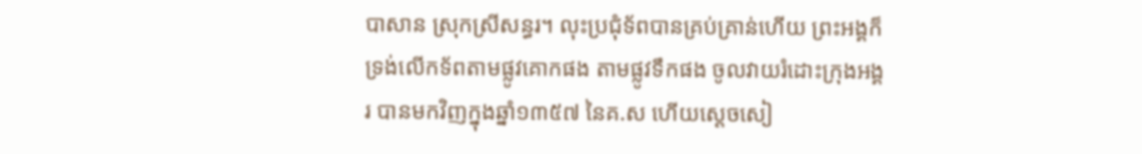បាសាន ស្រុកស្រីសន្ធរ។ លុះប្រជុំទ័ពបានគ្រប់គ្រាន់ហើយ ព្រះអង្គក៏ទ្រង់លើកទ័ពតាមផ្លូវគោកផង តាមផ្លូវទឹកផង ចូលវាយរំដោះក្រុងអង្គរ បានមកវិញក្នុងឆ្នាំ១៣៥៧ នៃគ.ស ហើយស្ដេចសៀ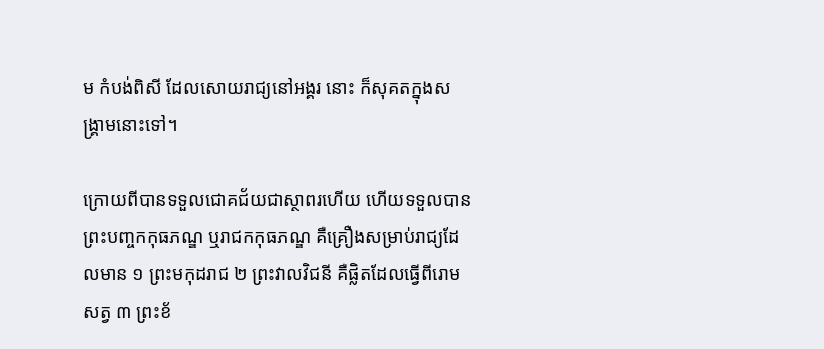ម កំបង់ពិសី ដែលសោយរាជ្យនៅអង្គរ នោះ ក៏សុគតក្នុងសង្គ្រាមនោះទៅ។

ក្រោយពីបានទទួលជោគជ័យជាស្ថាពរហើយ ហើយទទួលបានព្រះបញ្ចកកុធភណ្ឌ ឬរាជកកុធភណ្ឌ គឺគ្រឿងសម្រាប់រាជ្យដែលមាន ១ ព្រះមកុដរាជ ២ ព្រះវាលវិជនី គឺផ្លិតដែលធ្វើពីរោមសត្វ ៣ ព្រះខ័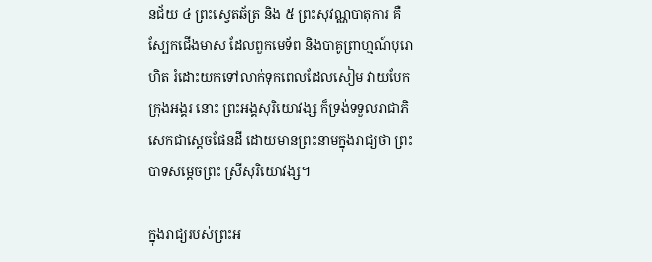នជ័យ ៤ ព្រះស្វេតឆ័ត្រ និង ៥ ព្រះសុវណ្ណបាតុការ គឺស្បែកជើងមាស ដែលពួកមេទ័ព និងបាគូព្រាហ្មណ៍បុរោហិត រំដោះយកទៅលាក់ទុកពេលដែលសៀម វាយបែកក្រុងអង្គរ នោះ ព្រះអង្គសុរិយោវង្ស ក៏ទ្រង់ទទួលរាជាភិសេកជាស្ដេចផែនដី ដោយមានព្រះនាមក្នុងរាជ្យថា ព្រះបាទសម្ដេចព្រះ ស្រីសុរិយោវង្ស។

ក្នុងរាជ្យរបស់ព្រះអ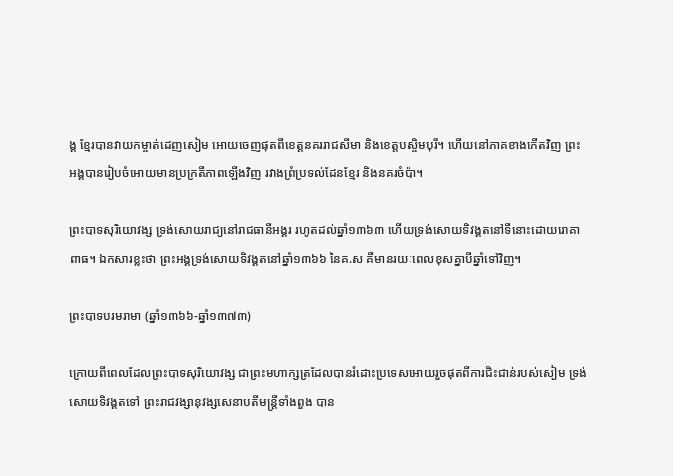ង្គ ខ្មែរបានវាយកម្ចាត់ដេញសៀម អោយចេញផុតពីខេត្តនគររាជសីមា និងខេត្តបស្ចិមបុរី។ ហើយនៅភាគខាងកើតវិញ ព្រះអង្គបានរៀបចំអោយមានប្រក្រតីភាពឡើងវិញ រវាងព្រំប្រទល់ដែនខ្មែរ និងនគរចំប៉ា។

ព្រះបាទសុរិយោវង្ស ទ្រង់សោយរាជ្យនៅរាជធានីអង្គរ រហូតដល់ឆ្នាំ១៣៦៣ ហើយទ្រង់សោយទិវង្គតនៅទីនោះដោយរោគាពាធ។ ឯកសារខ្លះថា ព្រះអង្គទ្រង់សោយទិវង្គតនៅឆ្នាំ១៣៦៦ នៃគ.ស គឺមានរយៈពេលខុសគ្នាបីឆ្នាំទៅវិញ។

ព្រះបាទបរមរាមា (ឆ្នាំ១៣៦៦-ឆ្នាំ១៣៧៣)

ក្រោយពីពេលដែលព្រះបាទសុរិយោវង្ស ជាព្រះមហាក្សត្រដែលបានរំដោះប្រទេសអោយរួចផុតពីការជិះជាន់របស់សៀម ទ្រង់សោយទិវង្គតទៅ ព្រះរាជវង្សានុវង្សសេនាបតីមន្ត្រីទាំងពួង បាន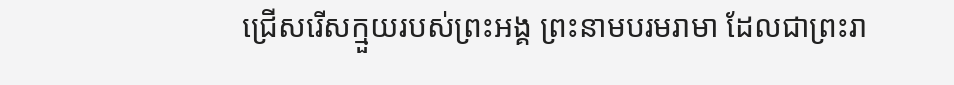ជ្រើសរើសក្មួយរបស់ព្រះអង្គ ព្រះនាមបរមរាមា ដែលជាព្រះរា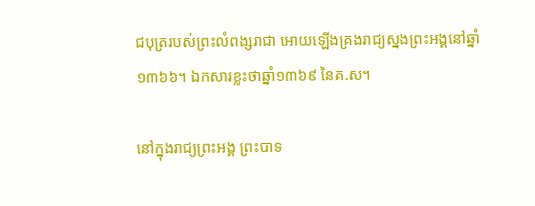ជបុត្ររបស់ព្រះលំពង្សរាជា អោយឡើងគ្រងរាជ្យស្នងព្រះអង្គនៅឆ្នាំ១៣៦៦។ ឯកសារខ្លះថាឆ្នាំ១៣៦៩ នៃគ.ស។

នៅក្នុងរាជ្យព្រះអង្គ ព្រះបាទ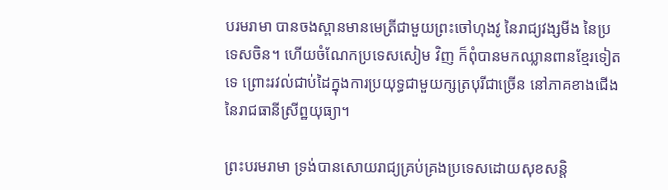បរមរាមា បានចងស្ពានមានមេត្រីជាមួយព្រះចៅហុងវូ នៃរាជ្យវង្សមីង នៃប្រទេសចិន។ ហើយចំណែកប្រទេសសៀម វិញ ក៏ពុំបានមកឈ្លានពានខ្មែរទៀតទេ ព្រោះរវល់ជាប់ដៃក្នុងការប្រយុទ្ធជាមួយក្សត្របុរីជាច្រើន នៅភាគខាងជើងនៃរាជធានីស្រីព្ឋយុធ្យា។

ព្រះបរមរាមា ទ្រង់បានសោយរាជ្យគ្រប់គ្រងប្រទេសដោយសុខសន្តិ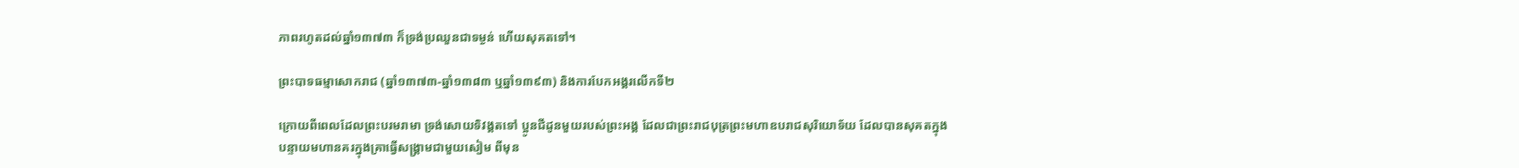ភាពរហូតដល់ឆ្នាំ១៣៧៣ ក៏ទ្រង់ប្រឈួនជាទម្ងន់ ហើយសុគតទៅ។

ព្រះបាទធម្មាសោករាជ (ឆ្នាំ១៣៧៣-ឆ្នាំ១៣៨៣ ឬឆ្នាំ១៣៩៣) និងការបែកអង្គរលើកទី២

ក្រោយពីពេលដែលព្រះបរមរាមា ទ្រង់សោយទិវង្គតទៅ ប្អូនជីដូនមួយរបស់ព្រះអង្គ ដែលជាព្រះរាជបុត្រព្រះមហាឧបរាជសុរិយោទ័យ ដែលបានសុគតក្នុងបន្ទាយមហានគរក្នុងគ្រាធ្វើសង្គ្រាមជាមួយសៀម ពីមុន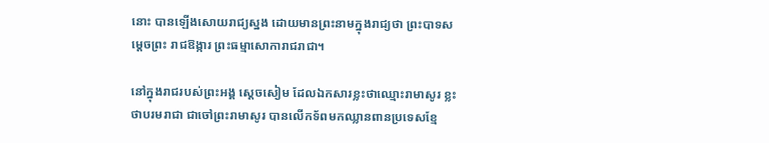នោះ បានឡើងសោយរាជ្យស្នង ដោយមានព្រះនាមក្នុងរាជ្យថា ព្រះបាទសម្តេចព្រះ រាជឱង្ការ ព្រះធម្មាសោការាជរាជា។

នៅក្នុងរាជរបស់ព្រះអង្គ ស្ដេចសៀម ដែលឯកសារខ្លះថាឈ្មោះរាមាសូរ ខ្លះថាបរមរាជា ជាចៅព្រះរាមាសូរ បានលើកទ័ពមកឈ្លានពានប្រទេសខ្មែ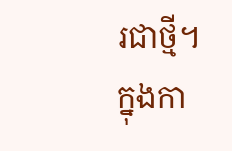រជាថ្មី។ ក្នុងកា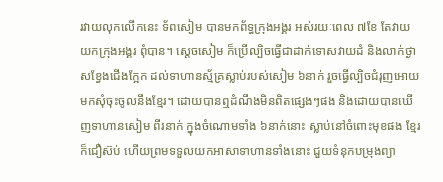រវាយលុកលើកនេះ ទ័ពសៀម បានមកព័ទ្ធក្រុងអង្គរ អស់រយៈពេល ៧ខែ តែវាយយកក្រុងអង្គរ ពុំបាន។ ស្ដេចសៀម ក៏ប្រើល្បិចធ្វើជាដាក់ទោសវាយដំ និងលាក់ថ្ងាសខ្វែងជើងក្អែក ដល់ទាហានស្ម័គ្រស្លាប់របស់សៀម ៦នាក់ រួចធ្វើល្បិចជំរុញអោយមកសុំចុះចូលនឹងខ្មែរ។ ដោយបានឮដំណឹងមិនពិតផ្សេងៗផង និងដោយបានឃើញទាហានសៀម ពីរនាក់ ក្នុងចំណោមទាំង ៦នាក់នោះ ស្លាប់នៅចំពោះមុខផង ខ្មែរក៏ជឿស៊ប់ ហើយព្រមទទួលយកអាសាទាហានទាំងនោះ ជួយទំនុកបម្រុងព្យា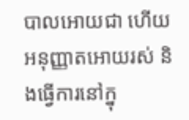បាលអោយជា ហើយអនុញ្ញាតអោយរស់ និងធ្វើការនៅក្នុ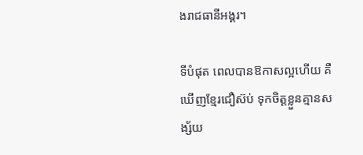ងរាជធានីអង្គរ។

ទីបំផុត ពេលបានឱកាសល្អហើយ គឺឃើញខ្មែរជឿស៊ប់ ទុកចិត្តខ្លួនគ្មានសង្ស័យ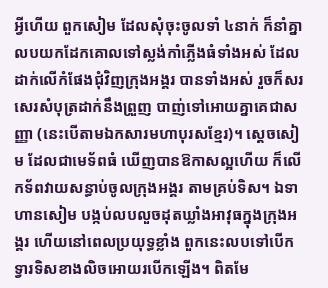អ្វីហើយ ពួកសៀម ដែលសុំចុះចូលទាំ ៤នាក់ ក៏នាំគ្នាលបយកដែកគោលទៅស្លង់កាំភ្លើងធំទាំងអស់ ដែលដាក់លើកំផែងជុំវិញក្រុងអង្គរ បានទាំងអស់ រួចក៏សរសេរសំបុត្រដាក់នឹងព្រួញ បាញ់ទៅអោយគ្នាគេជាសញ្ញា (នេះបើតាមឯកសារមហាបុរសខ្មែរ)។ ស្ដេចសៀម ដែលជាមេទ័ពធំ ឃើញបានឱកាសល្អហើយ ក៏លើកទ័ពវាយសន្ធាប់ចូលក្រុងអង្គរ តាមគ្រប់ទិស។ ឯទាហានសៀម បង្កប់លបលួចដុតឃ្លាំងអាវុធក្នុងក្រុងអង្គរ ហើយនៅពេលប្រយុទ្ធខ្លាំង ពួកនេះលបទៅបើកទ្វារទិសខាងលិចអោយរបើកឡើង។ ពិតមែ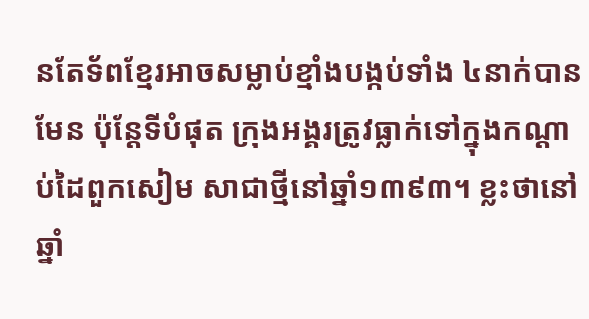នតែទ័ពខ្មែរអាចសម្លាប់ខ្មាំងបង្កប់ទាំង ៤នាក់បានមែន ប៉ុន្តែទីបំផុត ក្រុងអង្គរត្រូវធ្លាក់ទៅក្នុងកណ្ដាប់ដៃពួកសៀម សាជាថ្មីនៅឆ្នាំ១៣៩៣។ ខ្លះថានៅឆ្នាំ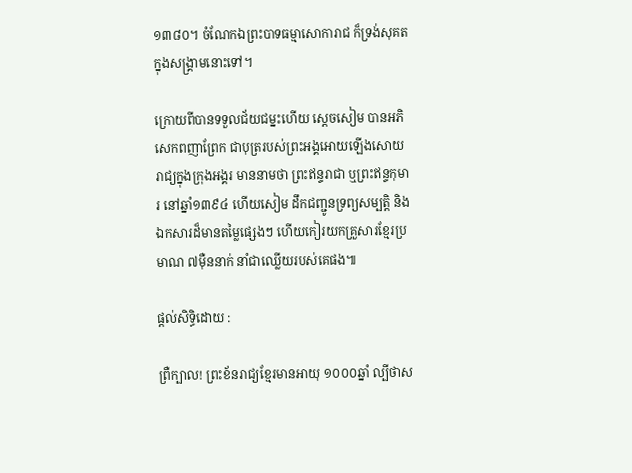១៣៨០។ ចំណែកឯព្រះបាទធម្មាសោការាជ ក៏ទ្រង់សុគតក្នុងសង្គ្រាមនោះទៅ។

ក្រោយពីបានទទួលជ័យជម្នះហើយ ស្ដេចសៀម បានអភិសេកពញាព្រែក ជាបុត្ររបស់ព្រះអង្គអោយឡើងសោយរាជ្យក្នុងក្រុងអង្គរ មាននាមថា ព្រះឥន្ទរាជា ឬព្រះឥន្ទកុមារ នៅឆ្នាំ១៣៩៤ ហើយសៀម ដឹកជញ្ជូនទ្រព្យសម្បត្តិ និងឯកសារដ៏មានតម្លៃផ្សេងៗ ហើយកៀរយកគ្រួសារខ្មែរប្រមាណ ៧ម៉ឺននាក់ នាំជាឈ្លើយរបស់គេផង៕

ផ្តល់សិទ្ធិដោយ :

ព្រឺក្បាល! ព្រះខ័នរាជ្យខ្មែរមានអាយុ ១០០០ឆ្នាំ ល្បីថាស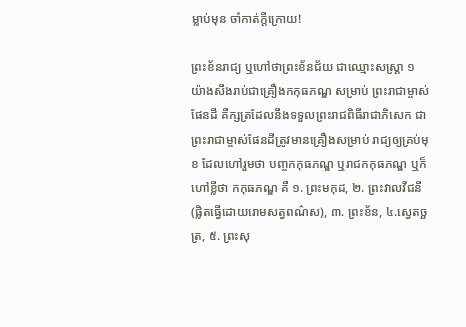ម្លាប់មុន ចាំកាត់ក្តីក្រោយ!

ព្រះខ័នរាជ្យ ឬហៅថាព្រះខ័នជ័យ ជាឈ្មោះសស្ត្រា ១ យ៉ាងសឹងរាប់ជាគ្រឿងកកុធភណ្ឌ សម្រាប់ ព្រះរាជាម្ចាស់ផែនដី គឺក្សត្រដែលនឹងទទួលព្រះរាជពិធីរាជាភិសេក ជាព្រះរាជាម្ចាស់ផែនដីត្រូវមានគ្រឿងសម្រាប់ រាជ្យឲ្យគ្រប់មុខ ដែលហៅរួមថា បញ្ចកកុធភណ្ឌ ឬរាជកកុធភណ្ឌ ឬក៏ហៅខ្លីថា កកុធភណ្ឌ គឺ ១. ព្រះមកុដ, ២. ព្រះវាលវីជនី (ផ្លិតធ្វើដោយរោមសត្វពណ៌ស), ៣. ព្រះខ័ន, ៤.ស្វេតច្ឆត្រ, ៥. ព្រះសុ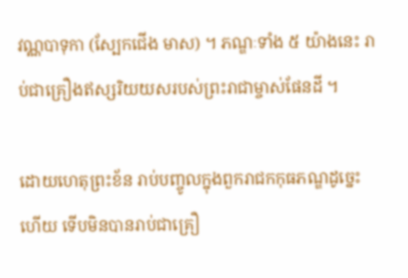វណ្ណបាទុកា (ស្បែកជើង មាស) ។ ភណ្ឌៈទាំង ៥ យ៉ាងនេះ រាប់ជាគ្រឿងឥស្សរិយយសរបស់ព្រះរាជាម្ចាស់ផែនដី ។

ដោយហេតុព្រះខ័ន រាប់បញ្ចូលក្នុងពួករាជកកុធភណ្ឌដូច្នេះហើយ ទើបមិនបានរាប់ជាគ្រឿ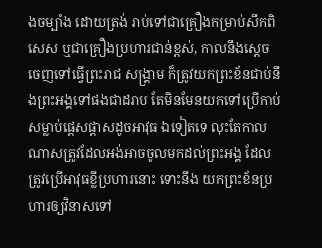ងចម្បាំង ដោយត្រង់ រាប់ទៅជាគ្រឿងកម្រាប់សឹកពិសេស ឬជាគ្រឿងប្រហារជាន់ខ្ពស់, កាលនឹងស្ដេចចេញទៅធ្វើព្រះរាជ សង្គ្រាម ក៏ត្រូវយកព្រះខ័នជាប់នឹងព្រះអង្គទៅផងជាដរាប តែមិនមែនយកទៅប្រើកាប់សម្លាប់ផ្ដេសផ្ដាសដូចអាវុធ ឯទៀតទេ លុះតែកាលណាសត្រូវដែលអង់អាចចូលមកដល់ព្រះអង្គ ដែលត្រូវប្រើអាវុធខ្លីប្រហារនោះ ទោះនឹង យកព្រះខ័នប្រហារឲ្យវិនាសទៅ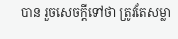បាន រួចសេចក្ដីទៅថា ត្រូវតែសម្លា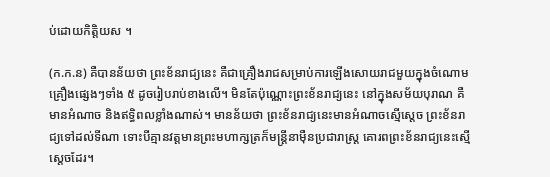ប់ដោយកិត្តិយស ។

(ក.ក.ន) គឺបានន័យថា ព្រះខ័នរាជ្យនេះ គឺជាគ្រឿងរាជសម្រាប់ការឡើងសោយរាជមួយក្នុងចំណោមគ្រឿងផ្សេងៗទាំង ៥ ដូចរៀបរាប់ខាងលើ។ មិនតែប៉ុណ្ណោះព្រះខ័នរាជ្យនេះ នៅក្នុងសម័យបុរាណ គឺមានអំណាច និងឥទ្ធិពលខ្លាំងណាស់។ មានន័យថា ព្រះខ័នរាជ្យនេះមានអំណាចស្មើស្ដេច ព្រះខ័នរាជ្យទៅដល់ទីណា ទោះបីគ្មានវត្តមានព្រះមហាក្សត្រក៏មន្ដ្រីនាម៉ឺនប្រជារាស្ដ្រ គោរពព្រះខ័នរាជ្យនេះស្មើស្ដេចដែរ។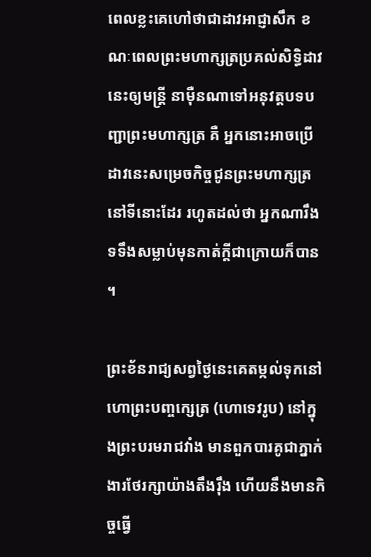ពេលខ្លះគេហៅថាជាដាវអាជ្ញាសឹក ខណៈពេលព្រះមហាក្សត្រប្រគល់សិទ្ធិដាវនេះឲ្យមន្ដ្រី នាម៉ឺនណាទៅអនុវត្តបទបញ្ជាព្រះមហាក្សត្រ គឺ អ្នកនោះអាចប្រើដាវនេះសម្រេចកិច្ចជូនព្រះមហាក្សត្រនៅទីនោះដែរ រហូតដល់ថា អ្នកណារឹងទទឹងសម្លាប់មុនកាត់ក្ដីជាក្រោយក៏បាន។

ព្រះខ័នរាជ្យសព្វថ្ងៃនេះគេតម្កល់ទុកនៅហោព្រះបញ្ចក្សេត្រ (ហោទេវរូប) នៅក្នុងព្រះបរមរាជវាំង មានពួកបារគូជាភ្នាក់ងារថែរក្សាយ៉ាងតឹងរ៉ឹង ហើយនឹងមានកិច្ចធ្វើ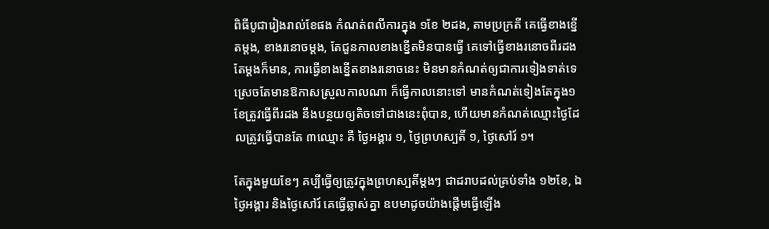ពិធីបូជារៀងរាល់ខែផង កំណត់ពលីការក្នុង ១ខែ ២ដង, តាមប្រក្រតី គេធ្វើខាងខ្នើតម្ដង, ខាងរនោចម្ដង, តែជួនកាលខាងខ្នើតមិនបានធ្វើ គេទៅធ្វើខាងរនោចពីរដងតែម្ដងក៏មាន, ការធ្វើខាងខ្នើតខាងរនោចនេះ មិនមានកំណត់ឲ្យជាការទៀងទាត់ទេ ស្រេចតែមានឱកាសស្រួលកាលណា ក៏ធ្វើកាលនោះទៅ មានកំណត់ទៀងតែក្នុង១ខែត្រូវធ្វើពីរដង នឹងបន្ថយឲ្យតិចទៅជាងនេះពុំបាន, ហើយមានកំណត់ឈ្មោះថ្ងៃដែលត្រូវធ្វើបានតែ ៣ឈ្មោះ គឺ ថ្ងៃអង្គារ ១, ថ្ងៃព្រហស្បតិ៍ ១, ថ្ងៃសៅរ៍ ១។

តែក្នុងមួយខែៗ គប្បីធ្វើឲ្យត្រូវក្នុងព្រហស្បតិ៍ម្ដងៗ ជាដរាបដល់គ្រប់ទាំង ១២ខែ, ឯថ្ងៃអង្គារ និងថ្ងៃសៅរ៍ គេធ្វើឆ្លាស់គ្នា ឧបមាដូចយ៉ាងផ្ដើមធ្វើឡើង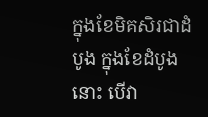ក្នុងខែមិគសិរជាដំបូង ក្នុងខែដំបូងនោះ បើវា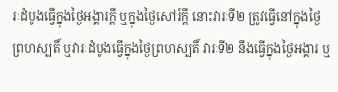រៈដំបូងធ្វើក្នុងថ្ងៃអង្គារក្ដី ឬក្នុងថ្ងៃសៅរ៍ក្ដី នោះវារៈទី២ ត្រូវធ្វើនៅក្នុងថ្ងៃព្រហស្បតិ៍ ឬវារៈដំបូងធ្វើក្នុងថ្ងៃព្រហស្បតិ៍ វារៈទី២ នឹងធ្វើក្នុងថ្ងៃអង្គារ ឬ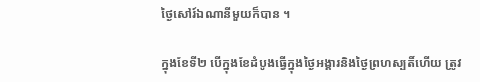ថ្ងៃសៅរ៍ឯណានីមួយក៏បាន ។

ក្នុងខែទី២ បើក្នុងខែដំបូងធ្វើក្នុងថ្ងៃអង្គារនិងថ្ងៃព្រហស្បតិ៍ហើយ ត្រូវ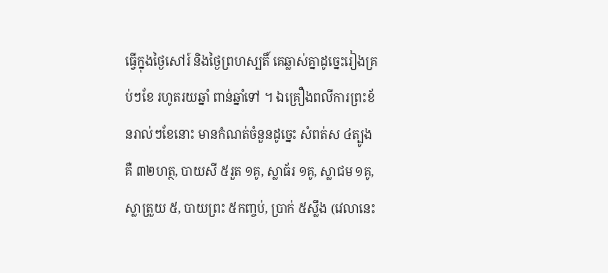ធ្វើក្នុងថ្ងៃសៅរ៍ និងថ្ងៃព្រហស្បតិ៍ គេឆ្លាស់គ្នាដូច្នេះរៀងគ្រប់ៗខែ រហូតរយឆ្នាំ ពាន់ឆ្នាំទៅ ។ ឯគ្រឿងពលីការព្រះខ័នរាល់ៗខែនោះ មានកំណត់ចំនួនដូច្នេះ សំពត់ស ៤ត្បូង គឺ ៣២ហត្ថ, បាយសី ៥រួត ១គូ, ស្លាធ័រ ១គូ, ស្លាជម ១គូ, ស្លាត្រួយ ៥, បាយព្រះ ៥កញ្ចប់, ប្រាក់ ៥ស្លឹង (វេលានេះ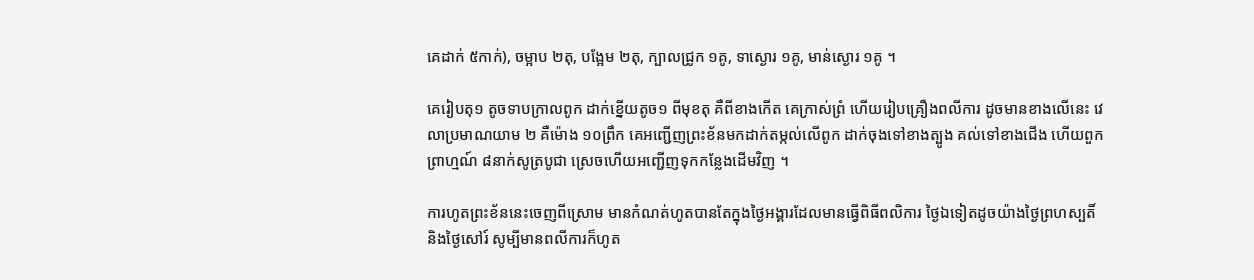គេដាក់ ៥កាក់), ចម្អាប ២តុ, បង្អែម ២តុ, ក្បាលជ្រូក ១គូ, ទាស្ងោរ ១គូ, មាន់ស្ងោរ ១គូ ។

គេរៀបតុ១ តូចទាបក្រាលពូក ដាក់ខ្នើយតូច១ ពីមុខតុ គឺពីខាងកើត គេក្រាស់ព្រំ ហើយរៀបគ្រឿងពលីការ ដូចមានខាងលើនេះ វេលាប្រមាណយាម ២ គឺម៉ោង ១០ព្រឹក គេអញ្ជើញព្រះខ័នមកដាក់តម្កល់លើពូក ដាក់ចុងទៅខាងត្បូង គល់ទៅខាងជើង ហើយពួកព្រាហ្មណ៍ ៨នាក់សូត្របូជា ស្រេចហើយអញ្ជើញទុកកន្លែងដើមវិញ ។

ការហូតព្រះខ័ននេះចេញពីស្រោម មានកំណត់ហូតបានតែក្នុងថ្ងៃអង្គារដែលមានធ្វើពិធីពលិការ ថ្ងៃឯទៀតដូចយ៉ាងថ្ងៃព្រហស្បតិ៍ និងថ្ងៃសៅរ៍ សូម្បីមានពលីការក៏ហូត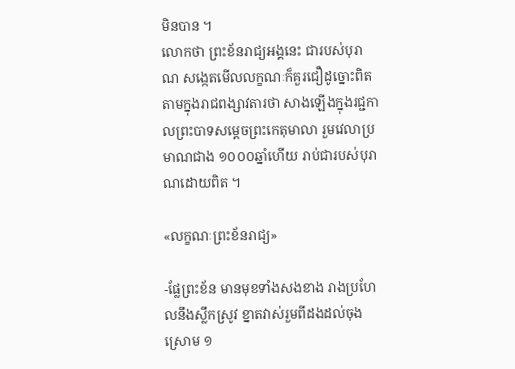មិនបាន ។
លោកថា ព្រះខ័នរាជ្យអង្គនេះ ជារបស់បុរាណ សង្កេតមើលលក្ខណៈក៏គួរជឿដូច្នោះពិត តាមក្នុងរាជពង្សាវតារថា សាងឡើងក្នុងរជ្ជកាលព្រះបាទសម្ដេចព្រះកេតុមាលា រួមវេលាប្រមាណជាង ១០០០ឆ្នាំហើយ រាប់ជារបស់បុរាណដោយពិត ។

«លក្ខណៈព្រះខ័នរាជ្យ»

-ផ្លែព្រះខ័ន មានមុខទាំងសងខាង រាងប្រហែលនឹងស្លឹកស្រូវ ខ្នាតវាស់រួមពីដងដល់ចុងស្រោម ១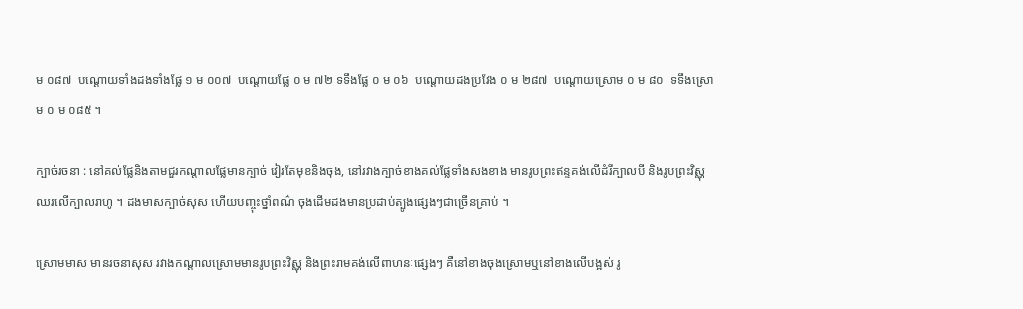ម ០៨៧  បណ្ដោយទាំងដងទាំងផ្លែ ១ ម ០០៧  បណ្ដោយផ្លែ ០ ម ៧២ ទទឹងផ្លែ ០ ម ០៦  បណ្ដោយដងប្រវែង ០ ម ២៨៧  បណ្ដោយស្រោម ០ ម ៨០  ទទឹងស្រោម ០ ម ០៨៥ ។

ក្បាច់រចនា : នៅគល់ផ្លែនិងតាមជួរកណ្ដាលផ្លែមានក្បាច់ វៀរតែមុខនិងចុង, នៅរវាងក្បាច់ខាងគល់ផ្លែទាំងសងខាង មានរូបព្រះឥន្ទគង់លើដំរីក្បាលបី និងរូបព្រះវិស្ណុឈរលើក្បាលរាហូ ។ ដងមាសក្បាច់សុស ហើយបញ្ចុះថ្នាំពណ៌ ចុងដើមដងមានប្រដាប់ត្បូងផ្សេងៗជាច្រើនគ្រាប់ ។

ស្រោមមាស មានរចនាសុស រវាងកណ្ដាលស្រោមមានរូបព្រះវិស្ណុ និងព្រះរាមគង់លើពាហនៈផ្សេងៗ គឺនៅខាងចុងស្រោមឬនៅខាងលើបង្អស់ រូ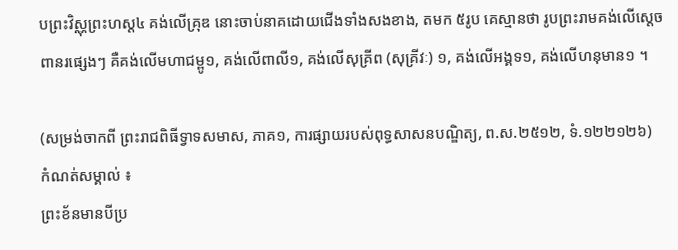បព្រះវិស្ណុព្រះហស្ដ៤ គង់លើគ្រុឌ នោះចាប់នាគដោយជើងទាំងសងខាង, តមក ៥រូប គេស្មានថា រូបព្រះរាមគង់លើស្ដេចពានរផ្សេងៗ គឺគង់លើមហាជម្ពូ១, គង់លើពាលី១, គង់លើសុគ្រីព (សុគ្រីវៈ) ១, គង់លើអង្គទ១, គង់លើហនុមាន១ ។

(សម្រង់ចាកពី ព្រះរាជពិធីទ្វាទសមាស, ភាគ១, ការផ្សាយរបស់ពុទ្ធសាសនបណ្ឌិត្យ, ព.ស.២៥១២, ទំ.១២២១២៦)
កំណត់សម្គាល់ ៖
ព្រះខ័នមានបីប្រ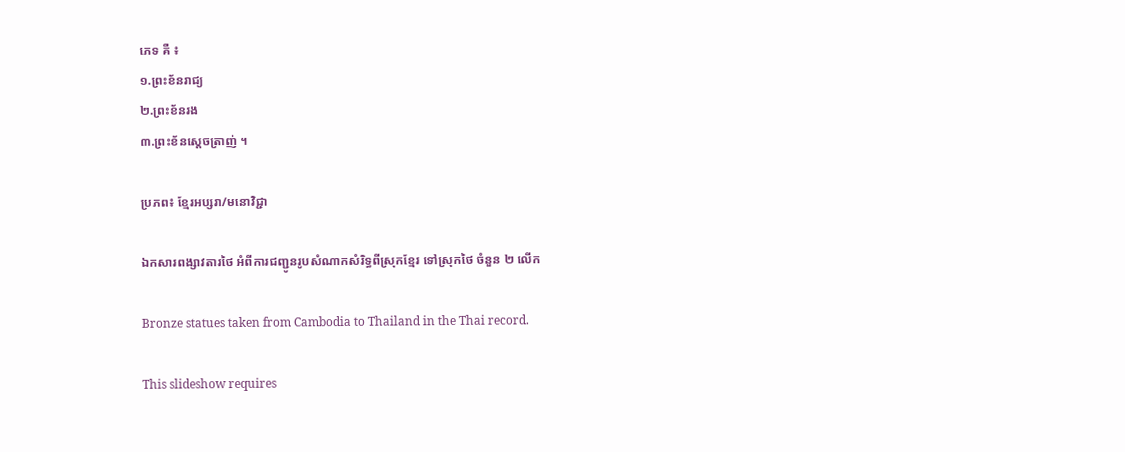ភេទ គឺ ៖
១.ព្រះខ័នរាជ្យ
២.ព្រះខ័នរង
៣.ព្រះខ័នស្ដេចត្រាញ់ ។

ប្រភព៖ ខ្មែរអប្សរា/មនោវិជ្ជា

ឯកសារពង្សាវតារថៃ អំពីការជញ្ជូនរូបសំណាកសំរិទ្ធពីស្រុកខ្មែរ ទៅស្រុកថៃ ចំនួន ២ លើក

Bronze statues taken from Cambodia to Thailand in the Thai record.

This slideshow requires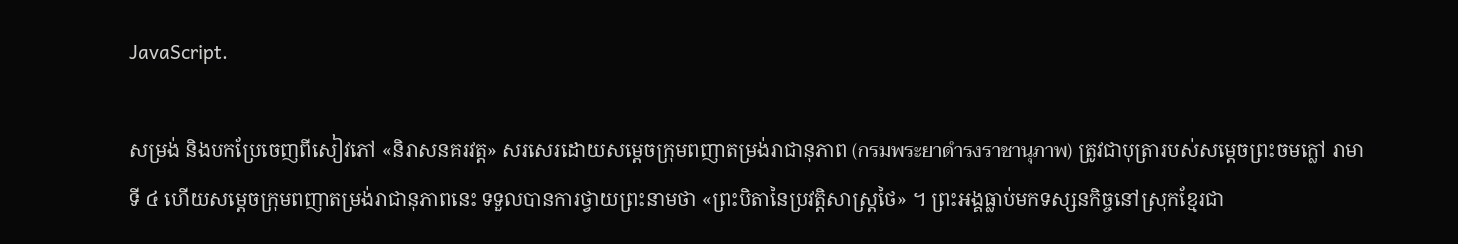JavaScript.

សម្រង់ និងបកប្រែចេញពីសៀវភៅ «និរាសនគរវត្ត» សរសេរដោយសម្តេចក្រុមពញាតម្រង់រាជានុភាព (กรมพระยาดำรงราชานุภาพ) ត្រូវជាបុត្រារបស់សម្តេចព្រះចមក្លៅ រាមាទី ៤ ហើយសម្តេចក្រុមពញាតម្រង់រាជានុភាពនេះ ទទួលបានការថ្វាយព្រះនាមថា «ព្រះបិតានៃប្រវត្តិសាស្ត្រថៃ» ។ ព្រះអង្គធ្លាប់មកទស្សនកិច្ចនៅស្រុកខ្មែរជា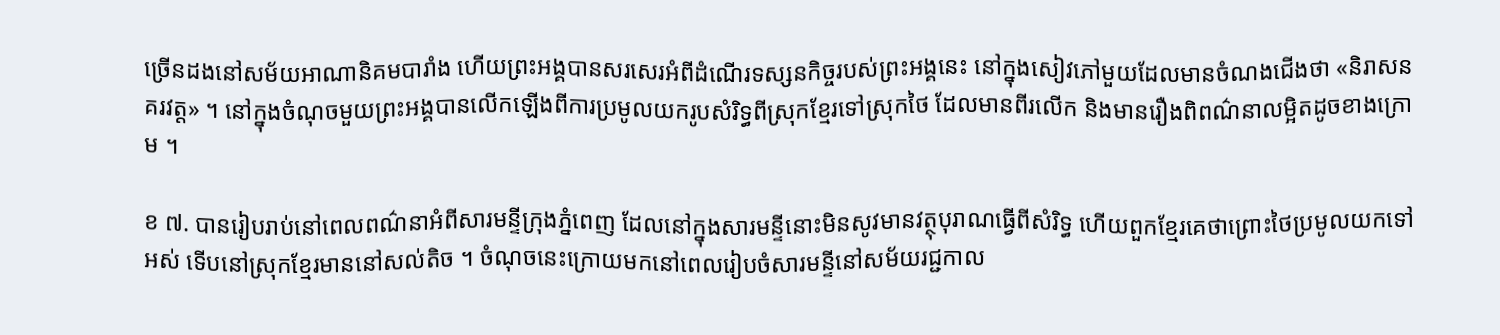ច្រើនដងនៅសម័យអាណានិគមបារាំង ហើយព្រះអង្គបានសរសេរអំពីដំណើរទស្សនកិច្ចរបស់ព្រះអង្គនេះ នៅក្នុងសៀវភៅមួយដែលមានចំណងជើងថា «និរាសនគរវត្ត» ។ នៅក្នុងចំណុចមួយព្រះអង្គបានលើកឡើងពីការប្រមូលយករូបសំរិទ្ធពីស្រុកខ្មែរទៅស្រុកថៃ ដែលមានពីរលើក និងមានរឿងពិពណ៌នាលម្អិតដូចខាងក្រោម ។

ខ ៧. បានរៀបរាប់នៅពេលពណ៌នាអំពីសារមន្ទីក្រុងភ្នំពេញ ដែលនៅក្នុងសារមន្ទីនោះមិនសូវមានវត្ថុបុរាណធ្វើពីសំរិទ្ធ ហើយពួកខ្មែរគេថាព្រោះថៃប្រមូលយកទៅអស់ ទើបនៅស្រុកខ្មែរមាននៅសល់តិច ។ ចំណុចនេះក្រោយមកនៅពេលរៀបចំសារមន្ទីនៅសម័យរជ្ជកាល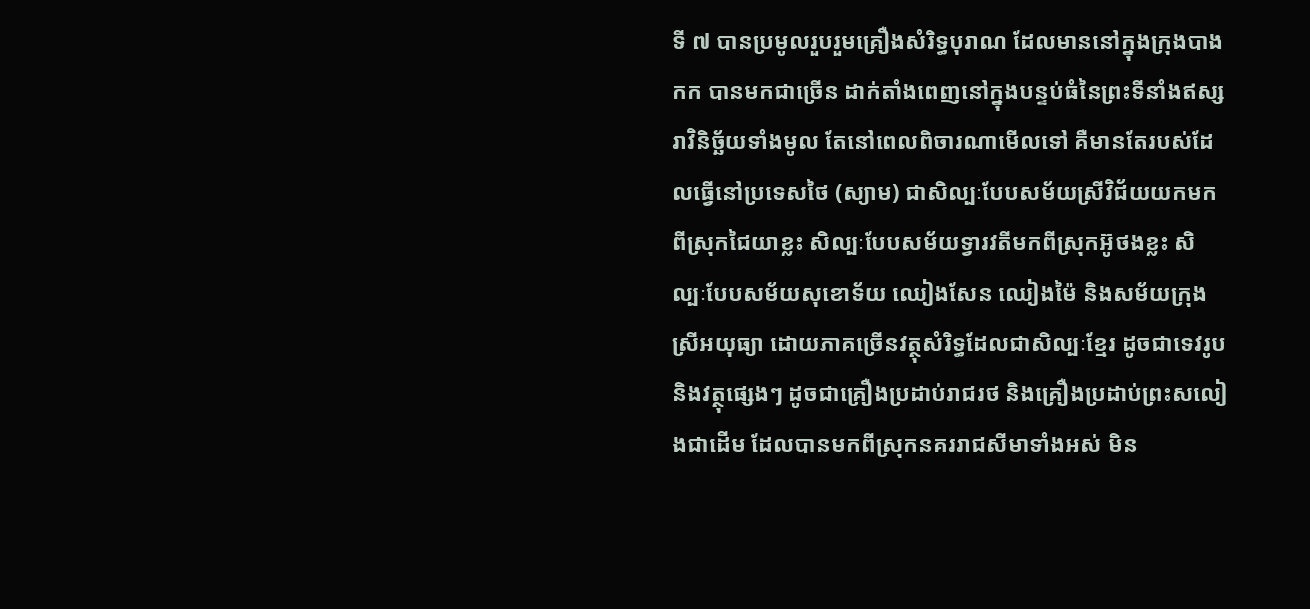ទី ៧ បានប្រមូលរួបរួមគ្រឿងសំរិទ្ធបុរាណ ដែលមាននៅក្នុងក្រុងបាងកក បានមកជាច្រើន ដាក់តាំងពេញនៅក្នុងបន្ទប់ធំនៃព្រះទីនាំងឥស្សរាវិនិច្ឆ័យទាំងមូល តែនៅពេលពិចារណាមើលទៅ គឺមានតែរបស់ដែលធ្វើនៅប្រទេសថៃ (ស្យាម) ជាសិល្បៈបែបសម័យស្រីវិជ័យយកមកពីស្រុកជៃយាខ្លះ សិល្បៈបែបសម័យទ្វារវតីមកពីស្រុកអ៊ូថងខ្លះ សិល្បៈបែបសម័យសុខោទ័យ ឈៀងសែន ឈៀងម៉ៃ និងសម័យក្រុងស្រីអយុធ្យា ដោយភាគច្រើនវត្ថុសំរិទ្ធដែលជាសិល្បៈខ្មែរ ដូចជាទេវរូប និងវត្ថុផ្សេងៗ ដូចជាគ្រឿងប្រដាប់រាជរថ និងគ្រឿងប្រដាប់ព្រះសលៀងជាដើម ដែលបានមកពីស្រុកនគររាជសីមាទាំងអស់ មិន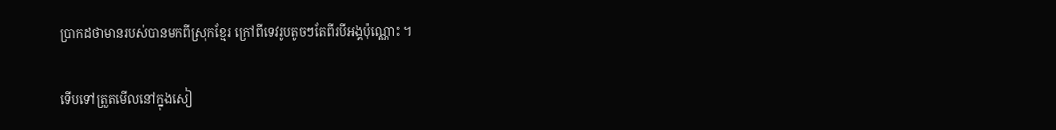ប្រាកដថាមានរបស់បានមកពីស្រុកខ្មែរ ក្រៅពីទេវរូបតូចៗតែពីរបីអង្គប៉ុណ្ណោះ ។

ទើបទៅត្រួតមើលនៅក្នុងសៀ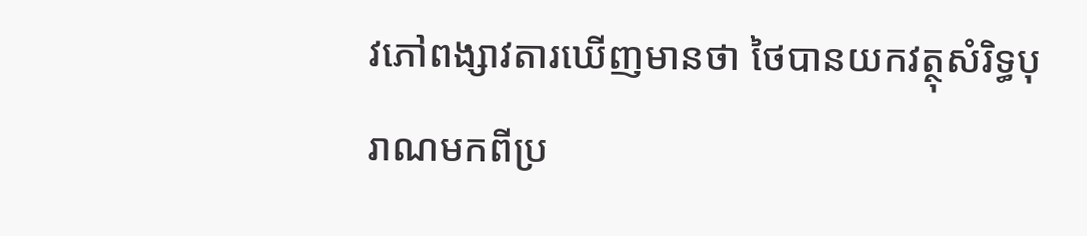វភៅពង្សាវតារឃើញមានថា ថៃបានយកវត្ថុសំរិទ្ធបុរាណមកពីប្រ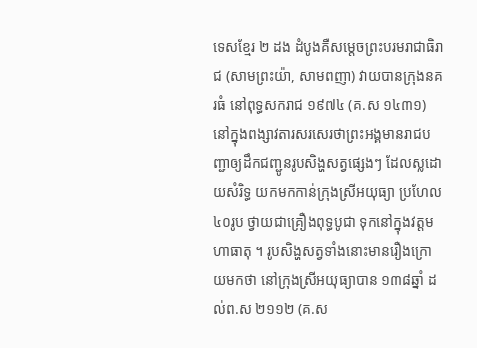ទេសខ្មែរ ២ ដង ដំបូងគឺសម្តេចព្រះបរមរាជាធិរាជ (សាមព្រះយ៉ា, សាមពញា) វាយបានក្រុងនគរធំ នៅពុទ្ធសករាជ ១៩៧៤ (គ.ស ១៤៣១) នៅក្នុងពង្សាវតារសរសេរថាព្រះអង្គមានរាជបញ្ជាឲ្យដឹកជញ្ជូនរូបសិង្ហសត្វផ្សេងៗ ដែលស្លដោយសំរិទ្ធ យកមកកាន់ក្រុងស្រីអយុធ្យា ប្រហែល ៤០រូប ថ្វាយជាគ្រឿងពុទ្ធបូជា ទុកនៅក្នុងវត្តមហាធាតុ ។ រូបសិង្ហសត្វទាំងនោះមានរឿងក្រោយមកថា នៅក្រុងស្រីអយុធ្យាបាន ១៣៨ឆ្នាំ ដល់ព.ស ២១១២ (គ.ស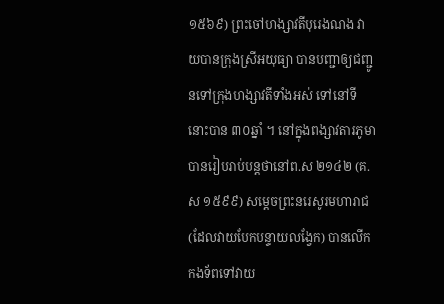១៥៦៩) ព្រះចៅហង្សាវតីបុរេងណង វាយបានក្រុងស្រីអយុធ្យា បានបញ្ជាឲ្យជញ្ជូនទៅក្រុងហង្សាវតីទាំងអស់ ទៅនៅទីនោះបាន ៣០ឆ្នាំ ។ នៅក្នុងពង្សាវតារភូមា បានរៀបរាប់បន្តថានៅព.ស ២១៤២ (គ.ស ១៥៩៩) សម្តេចព្រះនរេសូរមហារាជ (ដែលវាយបែកបន្ទាយលង្វែក) បានលើកកងទ័ពទៅវាយ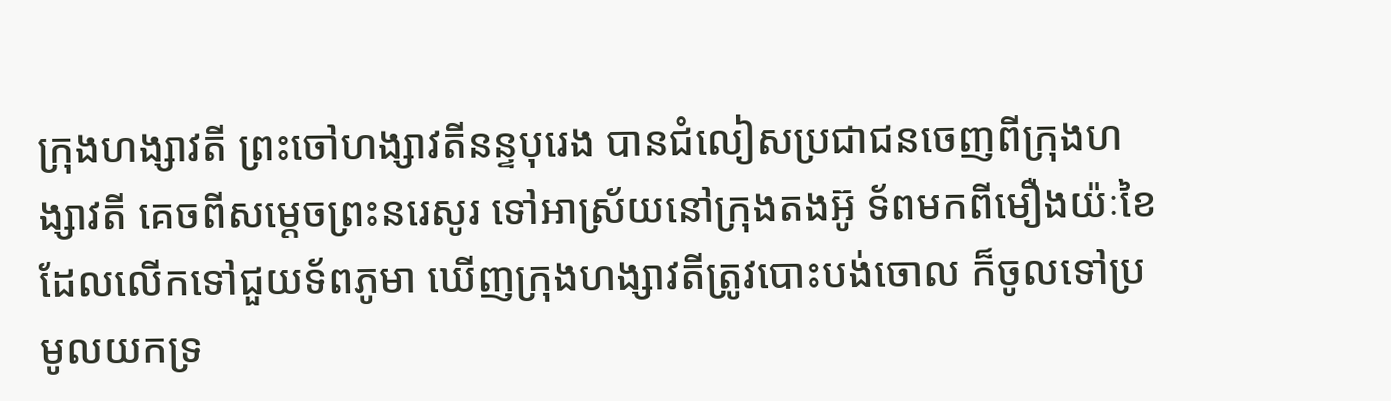ក្រុងហង្សាវតី ព្រះចៅហង្សាវតីនន្ទបុរេង បានជំលៀសប្រជាជនចេញពីក្រុងហង្សាវតី គេចពីសម្តេចព្រះនរេសូរ ទៅអាស្រ័យនៅក្រុងតងអ៊ូ ទ័ពមកពីមឿងយ៉ៈខៃ ដែលលើកទៅជួយទ័ពភូមា ឃើញក្រុងហង្សាវតីត្រូវបោះបង់ចោល ក៏ចូលទៅប្រមូលយកទ្រ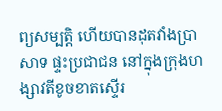ព្យសម្បត្តិ ហើយបានដុតវាំងប្រាសាទ ផ្ទះប្រជាជន នៅក្នុងក្រុងហង្សាវតីខូចខាតស្ទើរ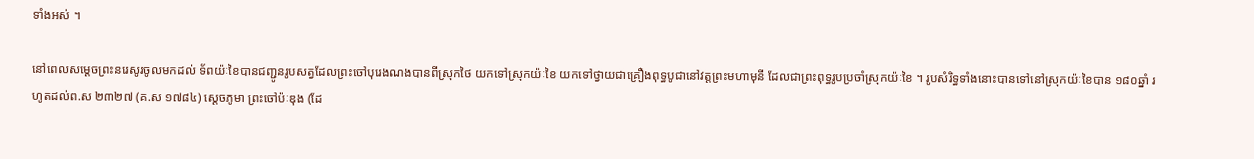ទាំងអស់ ។

នៅពេលសម្តេចព្រះនរេសូរចូលមកដល់ ទ័ពយ៉ៈខៃបានជញ្ជូនរូបសត្វដែលព្រះចៅបុរេងណងបានពីស្រុកថៃ យកទៅស្រុកយ៉ៈខៃ យកទៅថ្វាយជាគ្រឿងពុទ្ធបូជានៅវត្តព្រះមហាមុនី ដែលជាព្រះពុទ្ធរូបប្រចាំស្រុកយ៉ៈខៃ ។ រូបសំរិទ្ធទាំងនោះបានទៅនៅស្រុកយ៉ៈខៃបាន ១៨០ឆ្នាំ រហូតដល់ព.ស ២៣២៧ (គ.ស ១៧៨៤) ស្តេចភូមា ព្រះចៅប៉ៈឌុង (ដែ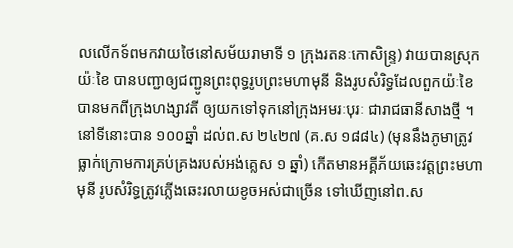លលើកទ័ពមកវាយថៃនៅសម័យរាមាទី ១ ក្រុងរតនៈកោសិន្ទ្រ) វាយបានស្រុកយ៉ៈខៃ បានបញ្ជាឲ្យជញ្ជូនព្រះពុទ្ធរូបព្រះមហាមុនី និងរូបសំរិទ្ធដែលពួកយ៉ៈខៃបានមកពីក្រុងហង្សាវតី ឲ្យយកទៅទុកនៅក្រុងអមរៈបុរៈ ជារាជធានីសាងថ្មី ។ នៅទីនោះបាន ១០០ឆ្នាំ ដល់ព.ស ២៤២៧ (គ.ស ១៨៨៤) (មុននឹងភូមាត្រូវធ្លាក់ក្រោមការគ្រប់គ្រងរបស់អង់គ្លេស ១ ឆ្នាំ) កើតមានអគ្គីភ័យឆេះវត្តព្រះមហាមុនី រូបសំរិទ្ធត្រូវភ្លើងឆេះរលាយខូចអស់ជាច្រើន ទៅឃើញនៅព.ស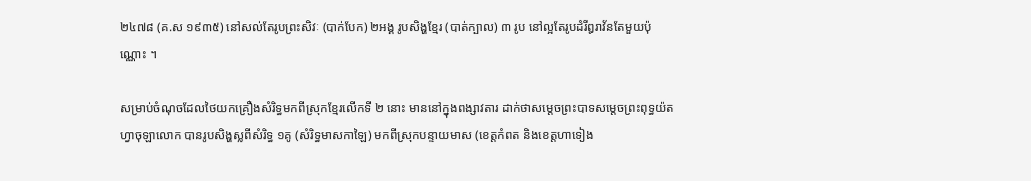២៤៧៨ (គ.ស ១៩៣៥) នៅសល់តែរូបព្រះសិវៈ (បាក់បែក) ២អង្គ រូបសិង្ហខ្មែរ (បាត់ក្បាល) ៣ រូប នៅល្អតែរូបដំរីឰរាវ័នតែមួយប៉ុណ្ណោះ ។

សម្រាប់ចំណុចដែលថៃយកគ្រឿងសំរិទ្ធមកពីស្រុកខ្មែរលើកទី ២ នោះ មាននៅក្នុងពង្សាវតារ ដាក់ថាសម្តេចព្រះបាទសម្តេចព្រះពុទ្ធយ៉តហ្វាចុឡាលោក បានរូបសិង្ហស្លពីសំរិទ្ធ ១គូ (សំរិទ្ធមាសកាឡៃ) មកពីស្រុកបន្ទាយមាស (ខេត្តកំពត និងខេត្តហាទៀង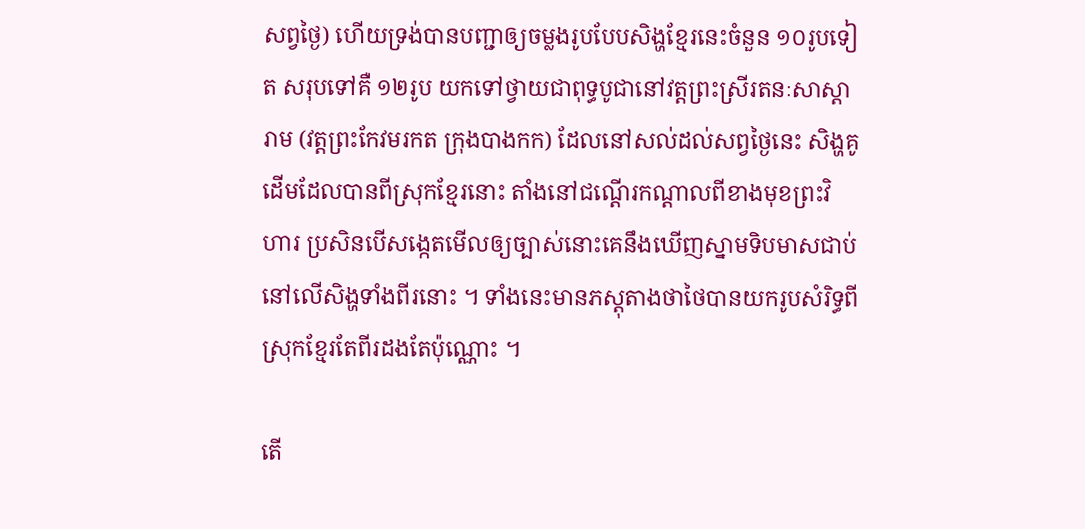សព្វថ្ងៃ) ហើយទ្រង់បានបញ្ជាឲ្យចម្លងរូបបែបសិង្ហខ្មែរនេះចំនួន ១០រូបទៀត សរុបទៅគឺ ១២រូប យកទៅថ្វាយជាពុទ្ធបូជានៅវត្តព្រះស្រីរតនៈសាស្តារាម (វត្តព្រះកែវមរកត ក្រុងបាងកក) ដែលនៅសល់ដល់សព្វថ្ងៃនេះ សិង្ហគូដើមដែលបានពីស្រុកខ្មែរនោះ តាំងនៅជណ្តើរកណ្តាលពីខាងមុខព្រះវិហារ ប្រសិនបើសង្កេតមើលឲ្យច្បាស់នោះគេនឹងឃើញស្នាមទិបមាសជាប់នៅលើសិង្ហទាំងពីរនោះ ។ ទាំងនេះមានភស្តុតាងថាថៃបានយករូបសំរិទ្ធពីស្រុកខ្មែរតែពីរដងតែប៉ុណ្ណោះ ។

តើ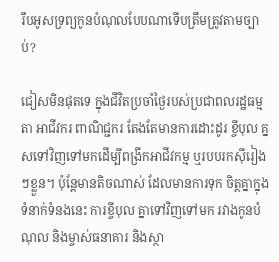រឹបអូសទ្រព្យកូនបំណុលបែបណាទើបត្រឹមត្រូវតាមច្បាប់?

ជៀសមិនផុតទេ ក្នុងជីវិតប្រចាំថ្ងៃរបស់ប្រជាពលរដ្ឋធម្មតា អាជីវករ ពាណិជ្ជករ តែងតែមានការដោះដូរ ខ្ចីបុល គ្នសទៅវិញទៅមកដើម្បីពង្រីកអាជីវកម្ម ឬរបបរកស៊ីរៀងៗខ្លួន។ ប៉ុន្តែមានតិចណាស់ ដែលមានការទុក ចិត្តគ្នាក្នុងទំនាក់ទំនងនេះ ការខ្ចីបុល គ្នាទៅវិញទៅមក រវាងកូនបំណុល និងម្ចាស់ធនាគារ និងស្ថា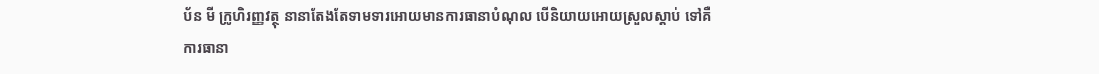ប័ន មី ក្រូហិរញ្ញវត្ថុ នានាតែងតែទាមទារអោយមានការធានាបំណុល បើនិយាយអោយស្រួលស្តាប់ ទៅគឺការធានា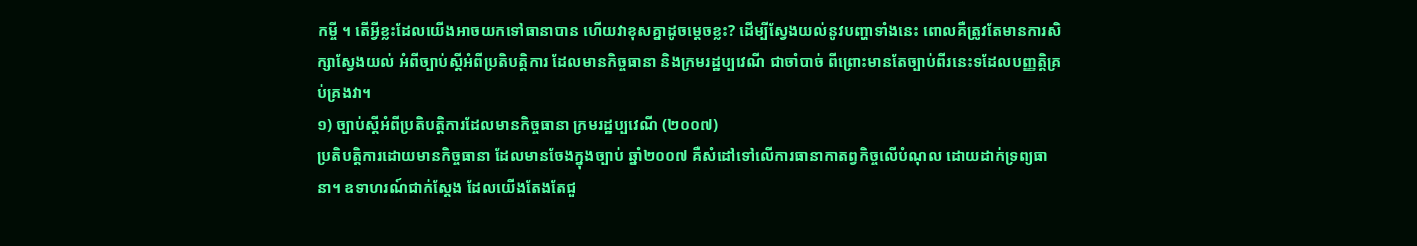កម្ចី ។ តើអ្វីខ្លះដែលយើងអាចយកទៅធានាបាន ហើយវាខុសគ្នាដូចម្តេចខ្លះ? ដើម្បីស្វែងយល់នូវបញ្ហាទាំងនេះ ពោលគឺត្រូវតែមានការសិក្សាស្វែងយល់ អំពីច្បាប់ស្តីអំពីប្រតិបត្តិការ ដែលមានកិច្ចធានា និងក្រមរដ្ឋប្បវេណី ជាចាំបាច់ ពីព្រោះមានតែច្បាប់ពីរនេះទដែលបញ្ញត្តិគ្រប់គ្រងវា។
១) ច្បាប់ស្តីអំពីប្រតិបត្តិការដែលមានកិច្ចធានា ក្រមរដ្ឋប្បវេណី (២០០៧)
ប្រតិបត្តិការដោយមានកិច្ចធានា ដែលមានចែងក្នុងច្បាប់ ឆ្នាំ២០០៧ គឺសំដៅទៅលើការធានាកាតព្វកិច្ចលើបំណុល ដោយដាក់ទ្រព្យធានា។ ឧទាហរណ៍ជាក់ស្តែង ដែលយើងតែងតែជួ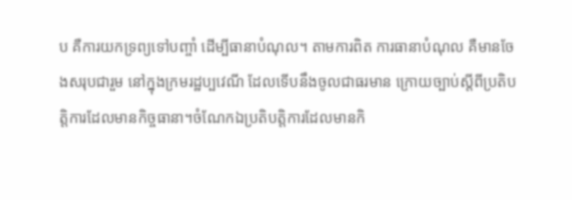ប គឺការយកទ្រព្យទៅបញ្ចាំ ដើម្បីធានាបំណុល។ តាមការពិត ការធានាបំណុល គឺមានចែងសរុបជារួម នៅក្នុងក្រមរដ្ឋប្បវេណី ដែលទើបនឹងចូលជាធរមាន ក្រោយច្បាប់ស្តីពីប្រតិបត្តិការដែលមានកិច្ចធានា។ចំណែកឯប្រតិបត្តិការដែលមានកិ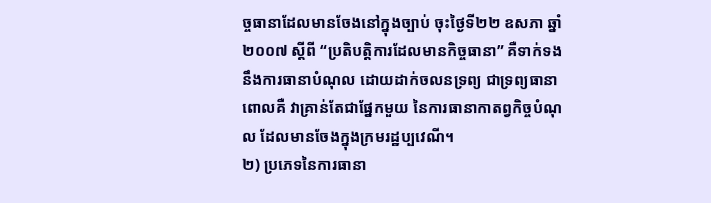ច្ចធានាដែលមានចែងនៅក្នុងច្បាប់ ចុះថ្ងៃទី២២ ឧសភា ឆ្នាំ២០០៧ ស្តីពី “ប្រតិបត្តិការដែលមានកិច្ចធានា” គឺទាក់ទងនឹងការធានាបំណុល ដោយដាក់ចលនទ្រព្យ ជាទ្រព្យធានា ពោលគឺ វាគ្រាន់តែជាផ្នែកមួយ នៃការធានាកាតព្វកិច្ចបំណុល ដែលមានចែងក្នុងក្រមរដ្ឋប្បវេណី។
២) ប្រភេទនៃការធានា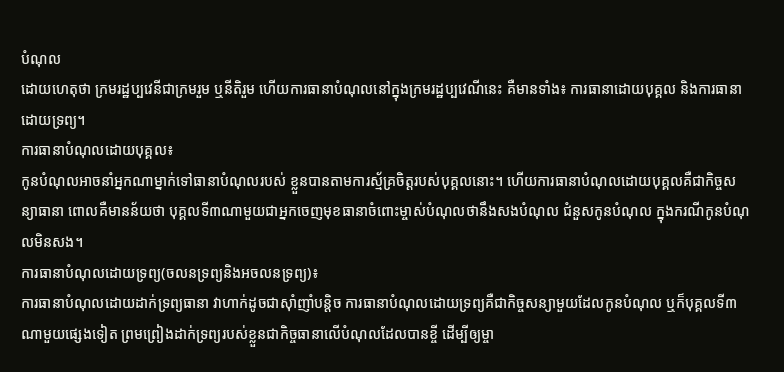បំណុល
ដោយហេតុថា ក្រមរដ្ឋប្បវេនីជាក្រមរួម ឬនីតិរួម ហើយការធានាបំណុលនៅក្នុងក្រមរដ្ឋប្បវេណីនេះ គឺមានទាំង៖ ការធានាដោយបុគ្គល និងការធានាដោយទ្រព្យ។
ការធានាបំណុលដោយបុគ្គល៖
កូនបំណុលអាចនាំអ្នកណាម្នាក់ទៅធានាបំណុលរបស់ ខ្លួនបានតាមការស្ម័គ្រចិត្តរបស់បុគ្គលនោះ។ ហើយការធានាបំណុលដោយបុគ្គលគឺជាកិច្ចសន្យាធានា ពោលគឺមានន័យថា បុគ្គលទី៣ណាមួយជាអ្នកចេញមុខធានាចំពោះម្ចាស់បំណុលថានឹងសងបំណុល ជំនួសកូនបំណុល ក្នុងករណីកូនបំណុលមិនសង។
ការធានាបំណុលដោយទ្រព្យ(ចលនទ្រព្យនិងអចលនទ្រព្យ)៖
ការធានាបំណុលដោយដាក់ទ្រព្យធានា វាហាក់ដូចជាស៊ាំញាំបន្តិច ការធានាបំណុលដោយទ្រព្យគឺជាកិច្ចសន្យាមួយដែលកូនបំណុល ឬក៏បុគ្គលទី៣ណាមួយផ្សេងទៀត ព្រមព្រៀងដាក់ទ្រព្យរបស់ខ្លួនជាកិច្ចធានាលើបំណុលដែលបានខ្ចី ដើម្បីឲ្យម្ចា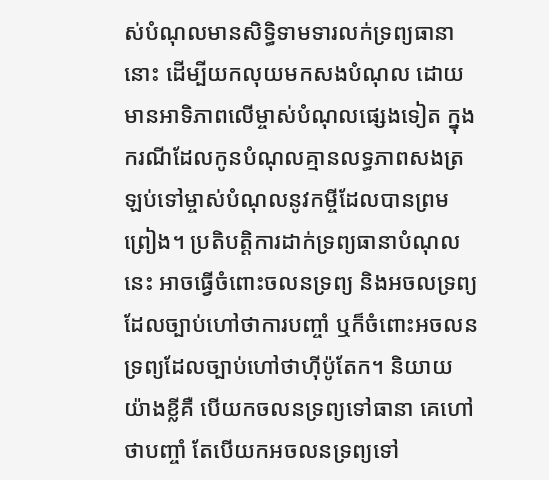ស់បំណុលមានសិទ្ធិទាមទារលក់ទ្រព្យធានានោះ ដើម្បីយកលុយមកសងបំណុល ដោយមានអាទិភាពលើម្ចាស់បំណុលផ្សេងទៀត ក្នុងករណីដែលកូនបំណុលគ្មានលទ្ធភាពសងត្រឡប់ទៅម្ចាស់បំណុលនូវកម្ចីដែលបានព្រមព្រៀង។ ប្រតិបត្តិការដាក់ទ្រព្យធានាបំណុលនេះ អាចធ្វើចំពោះចលនទ្រព្យ និងអចលទ្រព្យដែលច្បាប់ហៅថាការបញ្ចាំ ឬក៏ចំពោះអចលនទ្រព្យដែលច្បាប់ហៅថាហ៊ីប៉ូតែក។ និយាយយ៉ាងខ្លីគឺ បើយកចលនទ្រព្យទៅធានា គេហៅថាបញ្ចាំ តែបើយកអចលនទ្រព្យទៅ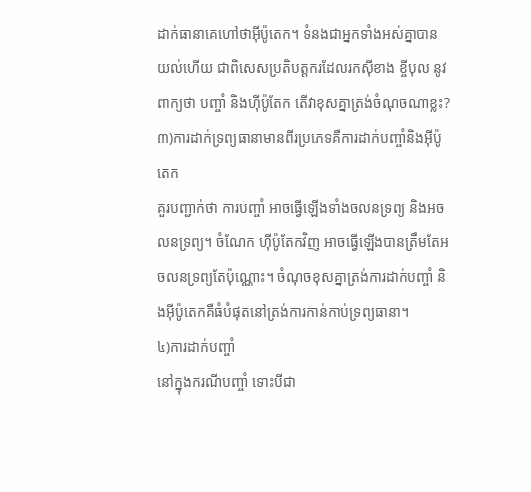ដាក់ធានាគេហៅថាអ៊ីប៉ូតេក។ ទំនងជាអ្នកទាំងអស់គ្នាបានយល់ហើយ ជាពិសេសប្រតិបត្តករដែលរកស៊ីខាង ខ្ចីបុល នូវពាក្យថា បញ្ចាំ និងហ៊ីប៉ូតែក តើវាខុសគ្នាត្រង់ចំណុចណាខ្លះ?
៣)ការដាក់ទ្រព្យធានាមានពីរប្រភេទគឺការដាក់បញ្ចាំនិងអ៊ីប៉ូតេក
គួរបញ្ជាក់ថា ការបញ្ចាំ អាចធ្វើឡើងទាំងចលនទ្រព្យ និងអចលនទ្រព្យ។ ចំណែក ហ៊ីប៉ូតែកវិញ អាចធ្វើឡើងបានត្រឹមតែអចលនទ្រព្យតែប៉ុណ្ណោះ។ ចំណុចខុសគ្នាត្រង់ការដាក់បញ្ចាំ និងអ៊ីប៉ូតេកគឺធំបំផុតនៅត្រង់ការកាន់កាប់ទ្រព្យធានា។
៤)ការដាក់បញ្ចាំ
នៅក្នុងករណីបញ្ចាំ ទោះបីជា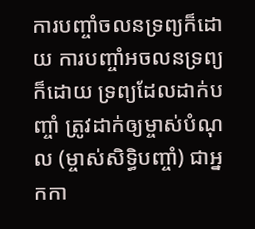ការបញ្ចាំចលនទ្រព្យក៏ដោយ ការបញ្ចាំអចលនទ្រព្យក៏ដោយ ទ្រព្យដែលដាក់បញ្ចាំ ត្រូវដាក់ឲ្យម្ចាស់បំណុល (ម្ចាស់សិទ្ធិបញ្ចាំ) ជាអ្នកកា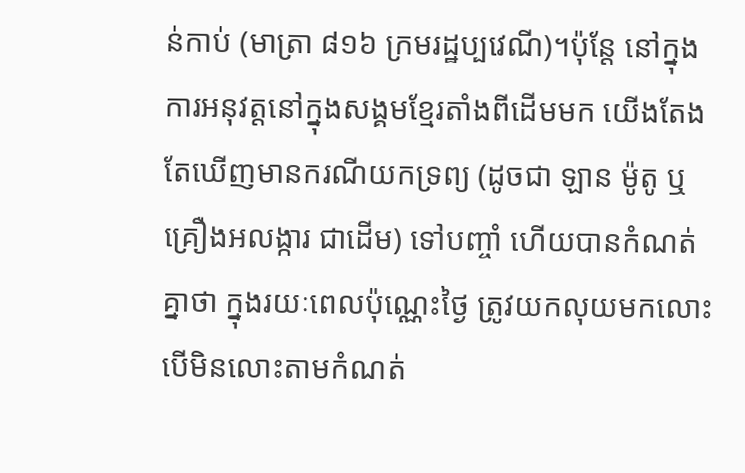ន់កាប់ (មាត្រា ៨១៦ ក្រមរដ្ឋប្បវេណី)។ប៉ុន្តែ នៅក្នុងការអនុវត្តនៅក្នុងសង្គមខ្មែរតាំងពីដើមមក យើងតែងតែឃើញមានករណីយកទ្រព្យ (ដូចជា ឡាន ម៉ូតូ ឬគ្រឿងអលង្ការ ជាដើម) ទៅបញ្ចាំ ហើយបានកំណត់គ្នាថា ក្នុងរយៈពេលប៉ុណ្ណេះថ្ងៃ ត្រូវយកលុយមកលោះ បើមិនលោះតាមកំណត់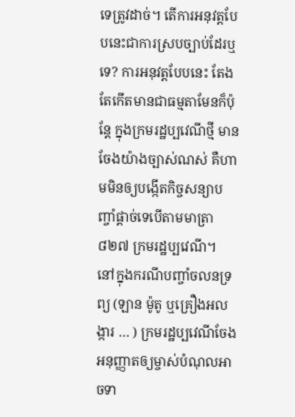ទេត្រូវដាច់។ តើការអនុវត្តបែបនេះជាការស្របច្បាប់ដែរឬទេ? ការអនុវត្តបែបនេះ តែងតែកើតមានជាធម្មតាមែនក៏ប៉ុន្តែ ក្នុងក្រមរដ្ឋប្បវេណីថ្មី មានចែងយ៉ាងច្បាស់ណស់ គឺហាមមិនឲ្យបង្កើតកិច្ចសន្យាបញ្ចាំផ្តាច់ទេបើតាមមាត្រា៨២៧ ក្រមរដ្ឋប្បវេណី។
នៅក្នុងករណីបញ្ចាំចលនទ្រព្យ (ឡាន ម៉ូតូ ឬគ្រឿងអលង្ការ … ) ក្រមរដ្ឋប្បវេណីចែងអនុញ្ញាតឲ្យម្ចាស់បំណុលអាចទា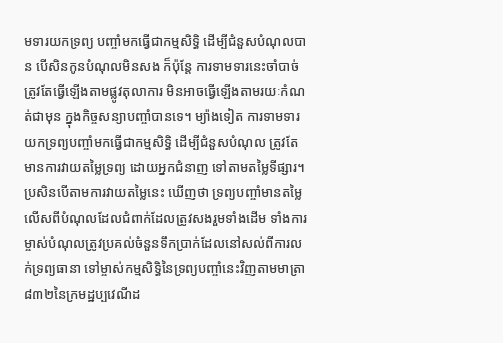មទារយកទ្រព្យ បញ្ចាំមកធ្វើជាកម្មសិទ្ធិ ដើម្បីជំនួសបំណុលបាន បើសិនកូនបំណុលមិនសង ក៏ប៉ុន្តែ ការទាមទារនេះចាំបាច់ត្រូវតែធ្វើឡើងតាមផ្លូវតុលាការ មិនអាចធ្វើឡើងតាមរយៈកំណត់ជាមុន ក្នុងកិច្ចសន្យាបញ្ចាំបានទេ។ ម្យ៉ាងទៀត ការទាមទារយកទ្រព្យបញ្ចាំមកធ្វើជាកម្មសិទ្ធិ ដើម្បីជំនួសបំណុល ត្រូវតែមានការវាយតម្លៃទ្រព្យ ដោយអ្នកជំនាញ ទៅតាមតម្លៃទីផ្សារ។ ប្រសិនបើតាមការវាយតម្លៃនេះ ឃើញថា ទ្រព្យបញ្ចាំមានតម្លៃលើសពីបំណុលដែលជំពាក់ដែលត្រូវសងរួមទាំងដើម ទាំងការ ម្ចាស់បំណុលត្រូវប្រគល់ចំនួនទឹកប្រាក់ដែលនៅសល់ពីការលក់ទ្រព្យធានា ទៅម្ចាស់កម្មសិទ្ធិនៃទ្រព្យបញ្ចាំនេះវិញតាមមាត្រា ៨៣២នៃក្រមដ្ឋប្បវេណីដ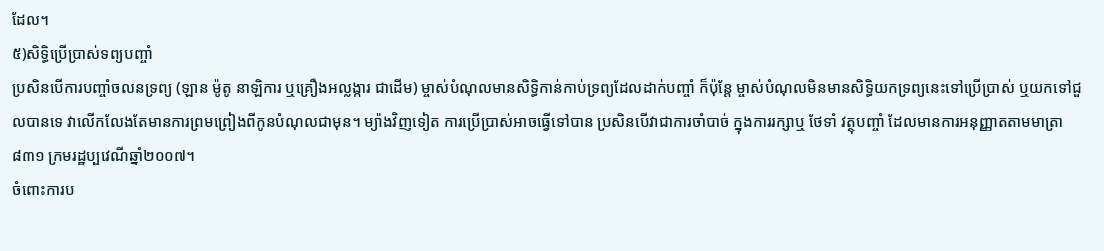ដែល។
៥)សិទ្ធិប្រើប្រាស់ទព្យបញ្ចាំ
ប្រសិនបើការបញ្ចាំចលនទ្រព្យ (ឡាន ម៉ូតូ នាឡិការ ឬគ្រឿងអល្លង្ការ ជាដើម) ម្ចាស់បំណុលមានសិទ្ធិកាន់កាប់ទ្រព្យដែលដាក់បញ្ចាំ ក៏ប៉ុន្តែ ម្ចាស់បំណុលមិនមានសិទ្ធិយកទ្រព្យនេះទៅប្រើប្រាស់ ឬយកទៅជួលបានទេ វាលើកលែងតែមានការព្រមព្រៀងពីកូនបំណុលជាមុន។ ម្យ៉ាងវិញទៀត ការប្រើប្រាស់អាចធ្វើទៅបាន ប្រសិនបើវាជាការចាំបាច់ ក្នុងការរក្សាឬ ថែទាំ វត្ថុបញ្ចាំ ដែលមានការអនុញ្ញាតតាមមាត្រា ៨៣១ ក្រមរដ្ឋប្បវេណីឆ្នាំ២០០៧។
ចំពោះការប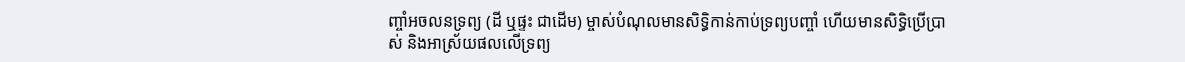ញ្ចាំអចលនទ្រព្យ (ដី ឬផ្ទះ ជាដើម) ម្ចាស់បំណុលមានសិទ្ធិកាន់កាប់ទ្រព្យបញ្ចាំ ហើយមានសិទ្ធិប្រើប្រាស់ និងអាស្រ័យផលលើទ្រព្យ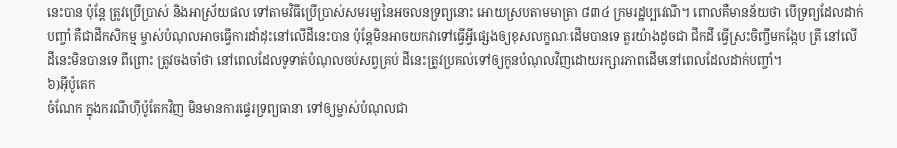នេះបាន ប៉ុន្តែ ត្រូវប្រើប្រាស់ និងអាស្រ័យផល ទៅតាមវិធីប្រើប្រាស់សមរម្យនៃអចលនទ្រព្យនោះ អោយស្របតាមមាត្រា ៨៣៤ ក្រមរដ្ឋប្បវេណី។ ពោលគឺមានន័យថា បើទ្រព្យដែលដាក់បញ្ចាំ គឺជាដីកសិកម្ម ម្ចាស់បំណុលអាចធ្វើការដាំដុះនៅលើដីនេះបាន ប៉ុន្តែមិនអាចយកវាទៅធ្វើអ្វីផ្សេងឲ្យខុសលក្ខណៈដើមបានទេ តួរយ៉ាងដូចជា ជីកដី ធ្វើស្រះចិញ្ចឹមកង្កែប ត្រី នៅលើដីនេះមិនបានទេ ពីព្រោះ ត្រូវចងចាំថា នៅពេលដែលទូទាត់បំណុលចប់សព្វគ្រប់ ដីនេះត្រូវប្រគល់ទៅឲ្យកូនបំណុលវិញដោយរក្សារភាពដើមនៅពេលដែលដាក់បញ្ចាំ។
៦)អ៊ីប៉ូតេក
ចំណែក ក្នុងករណីហ៊ីប៉ូតែកវិញ មិនមានការផ្ទេរទ្រព្យធានា ទៅឲ្យម្ចាស់បំណុលជា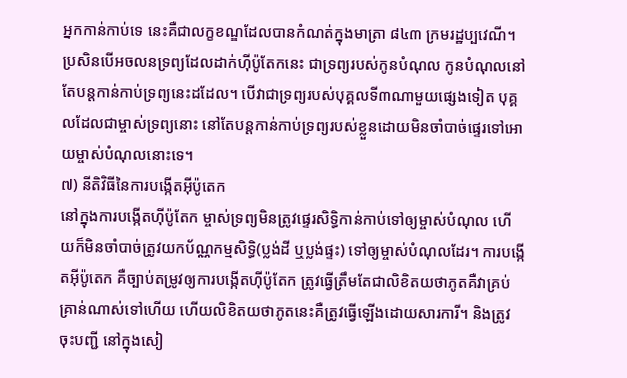អ្នកកាន់កាប់ទេ នេះគឺជាលក្ខខណ្ឌដែលបានកំណត់ក្នុងមាត្រា ៨៤៣ ក្រមរដ្ឋប្បវេណី។ ប្រសិនបើអចលនទ្រព្យដែលដាក់ហ៊ីប៉ូតែកនេះ ជាទ្រព្យរបស់កូនបំណុល កូនបំណុលនៅតែបន្តកាន់កាប់ទ្រព្យនេះដដែល។ បើវាជាទ្រព្យរបស់បុគ្គលទី៣ណាមួយផ្សេងទៀត បុគ្គលដែលជាម្ចាស់ទ្រព្យនោះ នៅតែបន្តកាន់កាប់ទ្រព្យរបស់ខ្លួនដោយមិនចាំបាច់ផ្ទេរទៅអោយម្ចាស់បំណុលនោះទេ។
៧) នីតិវិធីនៃការបង្កើតអ៊ីប៉ូតេក
នៅក្នុងការបង្កើតហ៊ីប៉ូតែក ម្ចាស់ទ្រព្យមិនត្រូវផ្ទេរសិទ្ធិកាន់កាប់ទៅឲ្យម្ចាស់បំណុល ហើយក៏មិនចាំបាច់ត្រូវយកប័ណ្ណកម្មសិទ្ធិ(ប្លង់ដី ឬប្លង់ផ្ទះ) ទៅឲ្យម្ចាស់បំណុលដែរ។ ការបង្កើតអ៊ីប៉ូតេក គឺច្បាប់តម្រូវឲ្យការបង្កើតហ៊ីប៉ូតែក ត្រូវធ្វើត្រឹមតែជាលិខិតយថាភូតគឺវាគ្រប់គ្រាន់ណាស់ទៅហើយ ហើយលិខិតយថាភូតនេះគឺត្រូវធ្វើឡើងដោយសារការី។ និងត្រូវចុះបញ្ជី នៅក្នុងសៀ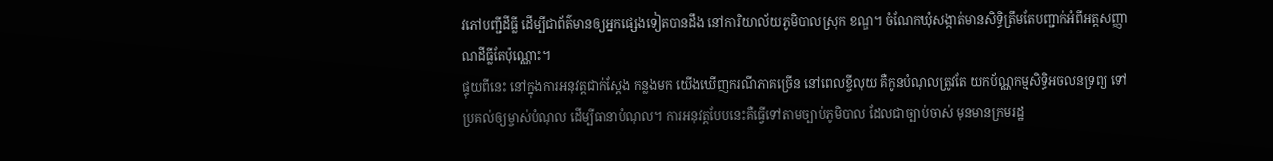វភៅបញ្ជីដីធ្លី ដើម្បីជាព័ត៌មានឲ្យអ្នកផ្សេងទៀតបានដឹង នៅការិយាល័យភូមិបាលស្រុក ខណ្ឌ។ ចំណែកឃុំសង្កាត់មានសិទ្ធិត្រឹមតែបញ្ជាក់អំពីអត្តសញ្ញាណដីធ្លីតែប៉ុណ្ណោះ។
ផ្ទុយពីនេះ នៅក្នុងការអនុវត្តជាក់ស្តែង កន្លងមក យើងឃើញករណីភាគច្រើន នៅពេលខ្ចីលុយ គឺកូនបំណុលត្រូវតែ យកប័ណ្ណកម្មសិទ្ធិអចលនទ្រព្យ ទៅប្រគល់ឲ្យម្ចាស់បំណុល ដើម្បីធានាបំណុល។ ការអនុវត្តបែបនេះគឺធ្វើទៅតាមច្បាប់ភូមិបាល ដែលជាច្បាប់ចាស់ មុនមានក្រមរដ្ឋ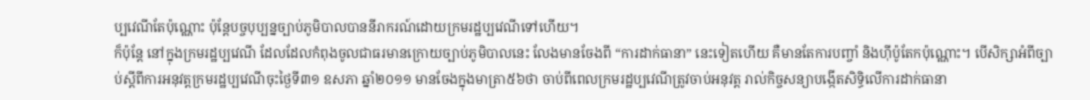ប្បវេណីតែប៉ុណ្ណោះ ប៉ុន្តែបច្ចបុប្បន្នច្បាប់ភូមិបាលបាននីរាករណ៍ដោយក្រមរដ្ឋប្បវេណីទៅហើយ។
ក៏ប៉ុន្តែ នៅក្នុងក្រមរដ្ឋប្បវេណី ដែលដែលកំពុងចូលជាធរមានក្រោយច្បាប់ភូមិបាលនេះ លែងមានចែងពី “ការដាក់ធានា” នេះទៀតហើយ គឺមានតែការបញ្ចាំ និងហ៊ីប៉ូតែកប៉ុណ្ណោះ។ បើសិក្សាអំពីច្បាប់ស្តីពីការអនុវត្តក្រមរដ្ឋប្បវេណីចុះថ្ងៃទី៣១ ឧសភា ឆ្នាំ២០១១ មានចែងក្នុងមាត្រា៥៦ថា ចាប់ពីពេលក្រមរដ្ឋប្បវេណីត្រូវចាប់អនុវត្ត រាល់កិច្ចសន្យាបង្កើតសិទ្ធិលើការដាក់ធានា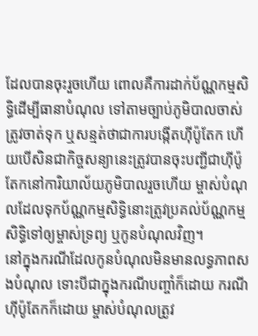ដែលបានចុះរួចហើយ ពោលគឺការដាក់ប័ណ្ណកម្មសិទ្ធិដើម្បីធានាបំណុល ទៅតាមច្បាប់ភូមិបាលចាស់ ត្រូវចាត់ទុក ឬសន្មត់ថាជាការបង្កើតហ៊ីប៉ូតែក ហើយបើសិនជាកិច្ចសន្យានេះត្រូវបានចុះបញ្ជីជាហ៊ីប៉ូតែកនៅការិយាល័យភូមិបាលរួចហើយ ម្ចាស់បំណុលដែលទុកប័ណ្ណកម្មសិទ្ធិនោះត្រូវប្រគល់ប័ណ្ណកម្មសិទ្ធិទៅឲ្យម្ចាស់ទ្រព្យ ឬកូនបំណុលវិញ។
នៅក្នុងករណីដែលកូនបំណុលមិនមានលទ្ធភាពសងបំណុល ទោះបីជាក្នុងករណីបញ្ចាំក៏ដោយ ករណីហ៊ីប៉ូតែកក៏ដោយ ម្ចាស់បំណុលត្រូវ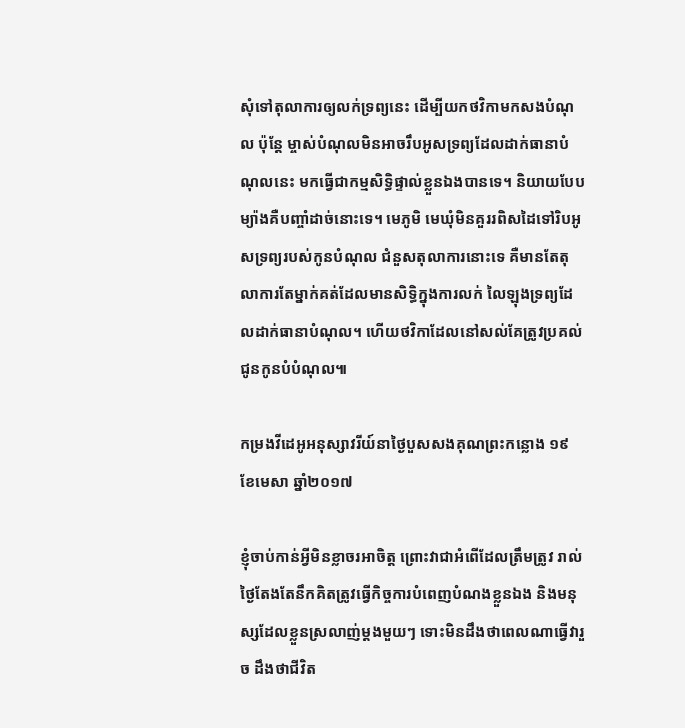សុំទៅតុលាការឲ្យលក់ទ្រព្យនេះ ដើម្បីយកថវិកាមកសងបំណុល ប៉ុន្តែ ម្ចាស់បំណុលមិនអាចរឹបអូសទ្រព្យដែលដាក់ធានាបំណុលនេះ មកធ្វើជាកម្មសិទ្ធិផ្ទាល់ខ្លួនឯងបានទេ។ និយាយបែបម្យ៉ាងគឺបញ្ចាំដាច់នោះទេ។ មេភូមិ មេឃុំមិនគួររពិសដៃទៅរិបអូសទ្រព្យរបស់កូនបំណុល ជំនួសតុលាការនោះទេ គឺមានតែតុលាការតែម្នាក់គត់ដែលមានសិទ្ធិក្នុងការលក់ លៃឡុងទ្រព្យដែលដាក់ធានាបំណុល។ ហើយថវិកាដែលនៅសល់គែត្រូវប្រគល់ជូនកូនបំបំណុល៕

កម្រងវីដេអូអនុស្សាវរីយ៍នាថ្ងៃបួសសងគុណព្រះកន្លោង ១៩ ខែមេសា ឆ្នាំ២០១៧

ខ្ញុំចាប់កាន់អ្វីមិនខ្លាចរអាចិត្ដ ព្រោះវាជាអំពើដែលត្រឹមត្រូវ រាល់ថ្ងៃតែងតែនឹកគិតត្រូវធ្វើកិច្ចការបំពេញបំណងខ្លួនឯង និងមនុស្សដែលខ្លួនស្រលាញ់ម្ដងមួយៗ ទោះមិនដឹងថាពេលណាធ្វើវារួច ដឹងថាជីវិត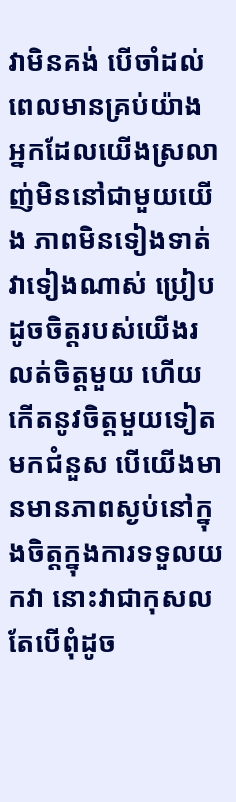វាមិនគង់ បើចាំដល់ពេលមានគ្រប់យ៉ាង អ្នកដែលយើងស្រលាញ់មិននៅជាមួយយើង ភាពមិនទៀងទាត់វាទៀងណាស់ ប្រៀបដូចចិត្ដរបស់យើងរលត់ចិត្ដមួយ ហើយកើតនូវចិត្ដមួយទៀតមកជំនួស បើយើងមានមានភាពស្ងប់នៅក្នុងចិត្ដក្នុងការទទួលយកវា នោះវាជាកុសល តែបើពុំដូច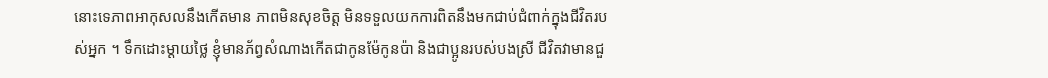នោះទេភាពអាកុសលនឹងកើតមាន ភាពមិនសុខចិត្ដ មិនទទួលយកការពិតនឹងមកជាប់ជំពាក់ក្នុងជីវិតរបស់អ្នក ។ ទឹកដោះម្ដាយថ្លៃ ខ្ញុំមានភ័ព្វសំណាងកើតជាកូនម៉ែកូនប៉ា និងជាប្អូនរបស់បងស្រី ជីវិតវាមានជួ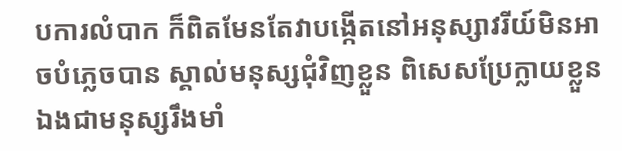បការលំបាក ក៏ពិតមែនតែវាបង្កើតនៅអនុស្សាវរីយ៍មិនអាចបំភ្លេចបាន ស្គាល់មនុស្សជុំវិញខ្លួន ពិសេសប្រែក្លាយខ្លួនឯងជាមនុស្សរឹងមាំ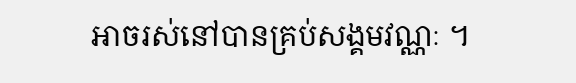អាចរស់នៅបានគ្រប់សង្គមវណ្ណៈ ។